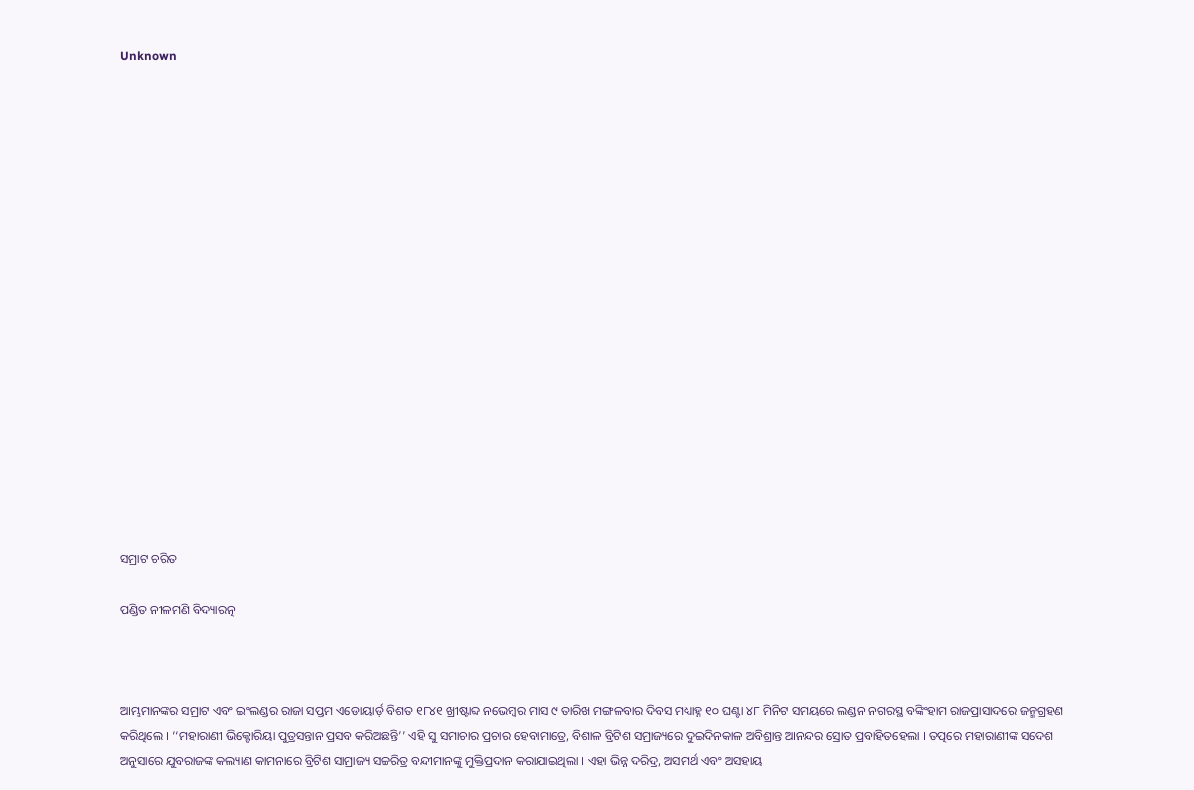Unknown



















ସମ୍ରାଟ ଚରିତ

ପଣ୍ଡିତ ନୀଳମଣି ବିଦ୍ୟାରତ୍ନ



ଆମ୍ଭମାନଙ୍କର ସମ୍ରାଟ ଏବଂ ଇଂଲଣ୍ଡର ରାଜା ସପ୍ତମ ଏଡୋୟାର୍ଡ଼ ବିଶତ ୧୮୪୧ ଖ୍ରୀଷ୍ଟାବ୍ଦ ନଭେମ୍ବର ମାସ ୯ ତାରିଖ ମଙ୍ଗଳବାର ଦିବସ ମଧ୍ୟାହ୍ନ ୧୦ ଘଣ୍ଟା ୪୮ ମିନିଟ ସମୟରେ ଲଣ୍ଡନ ନଗରସ୍ଥ ବଙ୍କିଂହାମ ରାଜପ୍ରାସାଦରେ ଜନ୍ମଗ୍ରହଣ କରିଥିଲେ । ‘‘ମହାରାଣୀ ଭିକ୍ଟୋରିୟା ପୁତ୍ରସନ୍ତାନ ପ୍ରସବ କରିଅଛନ୍ତି’’ ଏହି ସୁ ସମାଚାର ପ୍ରଚାର ହେବାମାତ୍ରେ, ବିଶାଳ ବ୍ରିଟିଶ ସମ୍ରାଜ୍ୟରେ ଦୁଇଦିନକାଳ ଅବିଶ୍ରାନ୍ତ ଆନନ୍ଦର ସ୍ରୋତ ପ୍ରବାହିତହେଲା । ତତ୍ପରେ ମହାରାଣୀଙ୍କ ସଦେଶ ଅନୁସାରେ ଯୁବରାଜଙ୍କ କଲ୍ୟାଣ କାମନାରେ ବ୍ରିଟିଶ ସାମ୍ରାଜ୍ୟ ସଚ୍ଚରିତ୍ର ବନ୍ଦୀମାନଙ୍କୁ ମୁକ୍ତିପ୍ରଦାନ କରାଯାଇଥିଲା । ଏହା ଭିନ୍ନ ଦରିଦ୍ର, ଅସମର୍ଥ ଏବଂ ଅସହାୟ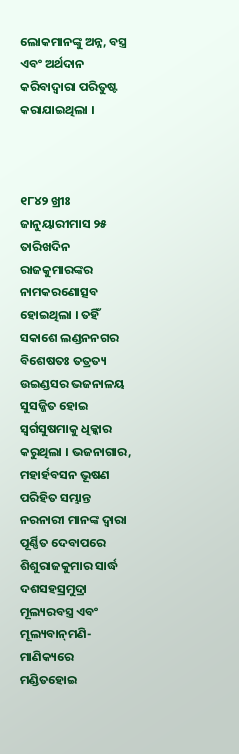ଲୋକମାନଙ୍କୁ ଅନ୍ନ, ବସ୍ତ୍ର ଏବଂ ଅର୍ଥଦାନ କରିବାଦ୍ୱାରା ପରିତୁଷ୍ଟ କରାଯାଇଥିଲା ।



୧୮୪୨ ଖ୍ରୀଃ ଜାନୁୟାରୀମାସ ୨୫ ତାରିଖଦିନ ରାଜକୁମାରଙ୍କର ନାମକରଣୋତ୍ସବ ହୋଇଥିଲା । ତହିଁ ସକାଶେ ଲଣ୍ଡନନଗର ବିଶେଷତଃ ତତ୍ରତ୍ୟ ଉଇଣ୍ଡସର ଭଜନାଳୟ ସୁସଜ୍ଜିତ ହୋଇ ସ୍ୱର୍ଗସୁଷମାକୁ ଧିକ୍କାର କରୁଥିଲା । ଭଜନାଗାର, ମହାର୍ହବସନ ଭୂଷଣ ପରିହିତ ସମ୍ଭାନ୍ତ ନରନାରୀ ମାନଙ୍କ ଦ୍ୱାରା ପୂର୍ଣ୍ଣିତ ଦେବାପରେ ଶିଶୁରାଜକୁମାର ସାର୍ଦ୍ଧ ଦଶସହସ୍ରମୁଦ୍ରା ମୂଲ୍ୟରବସ୍ତ୍ର ଏବଂ ମୂଲ୍ୟବାନ୍‌ମଣି-ମାଣିକ୍ୟରେ ମଣ୍ଡିତହୋଇ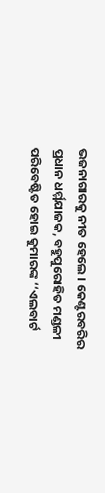ଭଜନାଗାରକୁ ନୀତ ହେଲେ । କେଣ୍ଟରବରିର ପ୍ରଧାନ ଧର୍ମ୍ମଯାଜକ, ବହୁପୁରୋହିତ ମଣ୍ଡଳୀ ପରିବେଷ୍ଟିତ ହୋଇ କୁମାରଙ୍କ ‘‘ଏଲବାର୍ଟ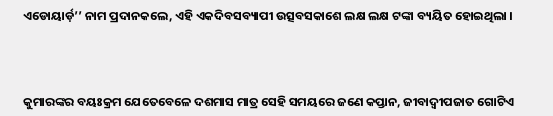ଏଡୋୟାର୍ଡ଼’’ ନାମ ପ୍ରଦାନକଲେ, ଏହି ଏକଦିବସବ୍ୟାପୀ ଉତ୍ସବସକାଶେ ଲକ୍ଷ ଲକ୍ଷ ଟଙ୍କା ବ୍ୟୟିତ ହୋଇଥିଲା ।



କୁମାରଙ୍କର ବୟଃକ୍ରମ ଯେତେବେଳେ ଦଶମାସ ମାତ୍ର ସେହି ସମୟରେ ଜଣେ କପ୍ତାନ, ଜୀବାଦ୍ୱୀପଜାତ ଗୋଟିଏ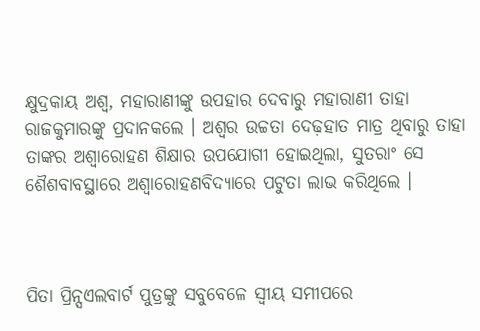କ୍ଷୁଦ୍ରକାୟ ଅଶ୍ୱ, ମହାରାଣୀଙ୍କୁ ଉପହାର ଦେବାରୁ ମହାରାଣୀ ତାହା ରାଜକୁମାରଙ୍କୁ ପ୍ରଦାନକଲେ । ଅଶ୍ୱର ଉଚ୍ଚତା ଦେଢ଼ହାତ ମାତ୍ର ଥିବାରୁ ତାହା ତାଙ୍କର ଅଶ୍ୱାରୋହଣ ଶିକ୍ଷାର ଉପଯୋଗୀ ହୋଇଥିଲା, ସୁତରାଂ ସେ ଶୈଶବାବସ୍ଥାରେ ଅଶ୍ୱାରୋହଣବିଦ୍ୟାରେ ପଟୁତା ଲାଭ କରିଥିଲେ ।



ପିତା ପ୍ରିନ୍ସଏଲବାର୍ଟ ପୁତ୍ରଙ୍କୁ ସବୁବେଳେ ସ୍ୱୀୟ ସମୀପରେ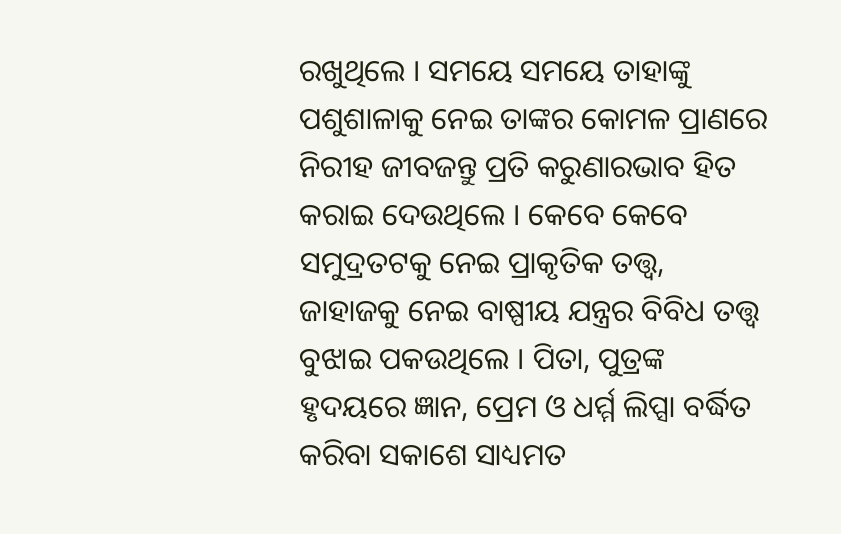ରଖୁଥିଲେ । ସମୟେ ସମୟେ ତାହାଙ୍କୁ ପଶୁଶାଳାକୁ ନେଇ ତାଙ୍କର କୋମଳ ପ୍ରାଣରେ ନିରୀହ ଜୀବଜନ୍ତୁ ପ୍ରତି କରୁଣାରଭାବ ହିତ କରାଇ ଦେଉଥିଲେ । କେବେ କେବେ ସମୁଦ୍ରତଟକୁ ନେଇ ପ୍ରାକୃତିକ ତତ୍ତ୍ୱ, ଜାହାଜକୁ ନେଇ ବାଷ୍ପୀୟ ଯନ୍ତ୍ରର ବିବିଧ ତତ୍ତ୍ୱ ବୁଝାଇ ପକଉଥିଲେ । ପିତା, ପୁତ୍ରଙ୍କ ହୃଦୟରେ ଜ୍ଞାନ, ପ୍ରେମ ଓ ଧର୍ମ୍ମ ଲିପ୍ସା ବର୍ଦ୍ଧିତ କରିବା ସକାଶେ ସାଧ୍ୟମତ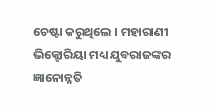ଚେଷ୍ଟା କରୁଥିଲେ । ମହାରାଣୀ ଭିକ୍ଟୋରିୟା ମଧ୍ୟ ଯୁବରାଜଙ୍କର ଜ୍ଞାନୋନ୍ନତି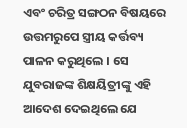ଏବଂ ଚରିତ୍ର ସଙ୍ଗଠନ ବିଷୟରେ ଉତ୍ତମରୁପେ ସ୍ତ୍ରୀୟ କର୍ତ୍ତବ୍ୟ ପାଳନ କରୁଥିଲେ । ସେ ଯୁବରାଜଙ୍କ ଶିକ୍ଷୟିତ୍ରୀଙ୍କୁ ଏହି ଆଦେଶ ଦେଇଥିଲେ ଯେ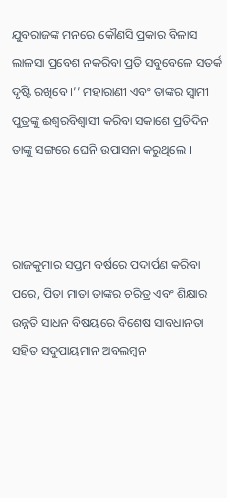ଯୁବରାଜଙ୍କ ମନରେ କୌଣସି ପ୍ରକାର ବିଳାସ ଲାଳସା ପ୍ରବେଶ ନକରିବା ପ୍ରତି ସବୁବେଳେ ସତର୍କ ଦୃଷ୍ଟି ରଖିବେ ।’’ ମହାରାଣୀ ଏବଂ ତାଙ୍କର ସ୍ୱାମୀ ପୁତ୍ରଙ୍କୁ ଈଶ୍ୱରବିଶ୍ୱାସୀ କରିବା ସକାଶେ ପ୍ରତିଦିନ ତାଙ୍କୁ ସଙ୍ଗରେ ଘେନି ଉପାସନା କରୁଥିଲେ ।



ରାଜକୁମାର ସପ୍ତମ ବର୍ଷରେ ପଦାର୍ପଣ କରିବା ପରେ, ପିତା ମାତା ତାଙ୍କର ଚରିତ୍ର ଏବଂ ଶିକ୍ଷାର ଉନ୍ନତି ସାଧନ ବିଷୟରେ ବିଶେଷ ସାବଧାନତା ସହିତ ସଦୁପାୟମାନ ଅବଲମ୍ବନ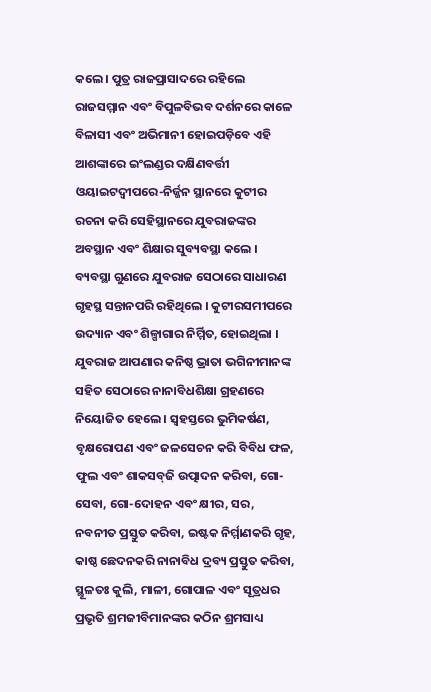କଲେ । ପୁତ୍ର ରାଜପ୍ରାସାଦରେ ରହିଲେ ରାଜସମ୍ମାନ ଏବଂ ବିପୁଳବିଭବ ଦର୍ଶନରେ କାଳେ ବିଳାସୀ ଏବଂ ଅଭିମାନୀ ହୋଇପଡ଼ିବେ ଏହି ଆଶଙ୍କାରେ ଇଂଲଣ୍ଡର ଦକ୍ଷିଣବର୍ତ୍ତୀ ଓୟାଇଟଦ୍ୱୀପରେ-ନିର୍ଜ୍ଜନ ସ୍ଥାନରେ କୁଟୀର ରଚନା କରି ସେହିସ୍ଥାନରେ ଯୁବରାଜଙ୍କର ଅବସ୍ଥାନ ଏବଂ ଶିକ୍ଷାର ସୁବ୍ୟବସ୍ଥା କଲେ । ବ୍ୟବସ୍ଥା ଗୁଣରେ ଯୁବରାଜ ସେଠାରେ ସାଧାରଣ ଗୃହସ୍ଥ ସନ୍ତାନପରି ରହିଥିଲେ । କୁଟୀରସମୀପରେ ଉଦ୍ୟାନ ଏବଂ ଶିଳ୍ପାଗାର ନିର୍ମ୍ମିତ, ହୋଇଥିଲା । ଯୁବରାଜ ଆପଣାର କନିଷ୍ଠ ଭ୍ରାତା ଭଗିନୀମାନଙ୍କ ସହିତ ସେଠାରେ ନାନାବିଧଶିକ୍ଷା ଗ୍ରହଣରେ ନିୟୋଜିତ ହେଲେ । ସ୍ୱହସ୍ତରେ ଭୁମିକର୍ଷଣ, ବୃକ୍ଷରୋପଣ ଏବଂ ଜଳସେଚନ କରି ବିବିଧ ଫଳ, ଫୁଲ ଏବଂ ଶାକସବ୍‌ଜି ଉତ୍ପାଦନ କରିବା, ଗୋ-ସେବା, ଗୋ-ଦୋହନ ଏବଂ କ୍ଷୀର, ସର, ନବନୀତ ପ୍ରସ୍ତୁତ କରିବା, ଇଷ୍ଟକ ନିର୍ମ୍ମାଣକରି ଗୃହ, କାଷ୍ଠ ଛେଦନକରି ନାନାବିଧ ଦ୍ରବ୍ୟ ପ୍ରସ୍ତୁତ କରିବା, ସ୍ଥୂଳତଃ କୁଲି, ମାଳୀ, ଗୋପାଳ ଏବଂ ସୂତ୍ରଧର ପ୍ରଭୃତି ଶ୍ରମଜୀବିମାନଙ୍କର କଠିନ ଶ୍ରମସାଧ୍ୟ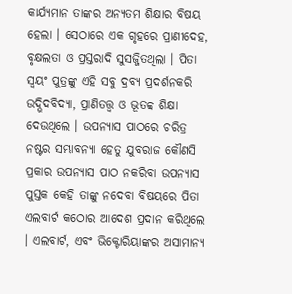କାର୍ଯ୍ୟମାନ ତାଙ୍କର ଅନ୍ୟତମ ଶିକ୍ଷାର ବିଷୟ ହେଲା । ସେଠାରେ ଏକ ଗୃହରେ ପ୍ରାଣୀଦେହ, ବୃକ୍ଷଲତା ଓ ପ୍ରସ୍ତରାଦି ସୁସଜ୍ଜିତଥିଲା । ପିତା ସ୍ୱୟଂ ପୁତ୍ରଙ୍କୁ ଏହି ସବୁ ଦ୍ରବ୍ୟ ପ୍ରଦର୍ଶନକରି ଉଦ୍ଭିଦବିଦ୍ୟା, ପ୍ରାଣିତତ୍ତ୍ୱ ଓ ଭୂତବ୍ୱ ଶିକ୍ଷା ଦେଉଥିଲେ । ଉପନ୍ୟାସ ପାଠରେ ଚରିତ୍ର ନଷ୍ଟର ସମ୍ଭାବନ୍ୟା ହେତୁ ଯୁବରାଜ କୌଣସି ପ୍ରକାର ଉପନ୍ୟାସ ପାଠ ନକରିବା ଉପନ୍ୟାସ ପୁସ୍ତକ କେହି ତାଙ୍କୁ ନଦେବା ବିଷୟରେ ପିତା ଏଲବାର୍ଟ କଠୋର ଆଦେଶ ପ୍ରଦାନ କରିଥିଲେ । ଏଲବାର୍ଟ, ଏବଂ ଭିକ୍ଟୋରିୟାଙ୍କର ଅସାମାନ୍ୟ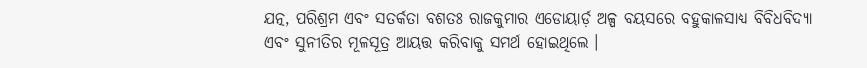ଯତ୍ନ, ପରିଶ୍ରମ ଏବଂ ସତର୍କତା ବଶତଃ ରାଜକୁମାର ଏଡୋୟାର୍ଡ଼ ଅଳ୍ପ ବୟସରେ ବହୁକାଳସାଧ୍ୟ ବିବିଧବିଦ୍ୟା ଏବଂ ସୁନୀତିର ମୂଳସୂତ୍ର ଆୟତ୍ତ କରିବାକୁ ସମର୍ଥ ହୋଇଥିଲେ ।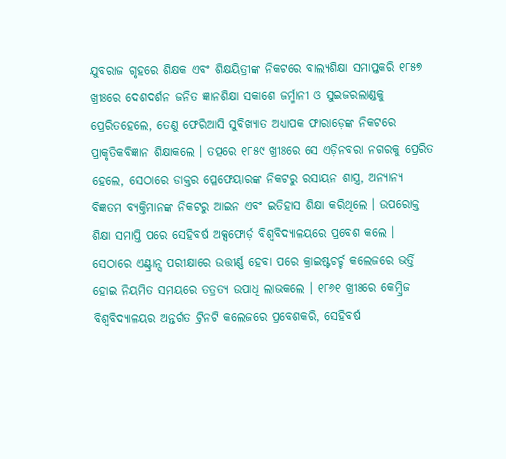ଯୁବରାଜ ଗୃହରେ ଶିକ୍ଷକ ଏବଂ ଶିକ୍ଷୟିତ୍ରୀଙ୍କ ନିକଟରେ ବାଲ୍ୟଶିକ୍ଷା ସମାପ୍ତକରି ୧୮୫୭ ଖ୍ରୀଃରେ ଦେଶଦର୍ଶନ ଜନିତ ଜ୍ଞାନଶିକ୍ଷା ସକାଶେ ଜର୍ମ୍ମାନୀ ଓ ସୁଇଜରଲାଣ୍ଡକୁ ପ୍ରେରିତହେଲେ, ତେଣୁ ଫେରିଆସି ସୁବିଖ୍ୟାତ ଅଧ୍ୟାପକ ଫାରାଡ଼େଙ୍କ ନିକଟରେ ପ୍ରାକୃତିକବିଜ୍ଞାନ ଶିକ୍ଷାକଲେ । ତତ୍ପରେ ୧୮୫୯ ଖ୍ରୀଃରେ ସେ ଏଡ଼ିନବରା ନଗରକୁ ପ୍ରେରିତ ହେଲେ, ସେଠାରେ ଡାକ୍ତର ପ୍ଳେଫେୟାରଙ୍କ ନିକଟରୁ ରସାୟନ ଶାସ୍ତ୍ର, ଅନ୍ୟାନ୍ୟ ବିଜ୍ଞତମ ବ୍ୟକ୍ତିମାନଙ୍କ ନିକଟରୁ ଆଇନ ଏବଂ ଇତିହାସ ଶିକ୍ଷା କରିଥିଲେ । ଉପରୋକ୍ତ ଶିକ୍ଷା ସମାପ୍ତି ପରେ ସେହିବର୍ଷ ଅକ୍ସଫୋର୍ଡ଼ ବିଶ୍ୱବିଦ୍ୟାଳୟରେ ପ୍ରବେଶ କଲେ । ସେଠାରେ ଏଣ୍ଟ୍ରାନ୍ସ ପରୀକ୍ଷାରେ ଉତ୍ତୀର୍ଣ୍ଣ ହେବା ପରେ କ୍ରାଇଷ୍ଟଚର୍ଚ୍ଚ କଲେଜରେ ଭର୍ତ୍ତି ହୋଇ ନିୟମିତ ସମୟରେ ତତ୍ରତ୍ୟ ଉପାଧି ଲାଭକଲେ । ୧୮୬୧ ଖ୍ରୀଃରେ କେମ୍ବ୍ରିଜ ବିଶ୍ୱବିଦ୍ୟାଳୟର ଅନ୍ତର୍ଗତ ଟ୍ରିନଟି କଲେଜରେ ପ୍ରବେଶକରି, ସେହିବର୍ଷ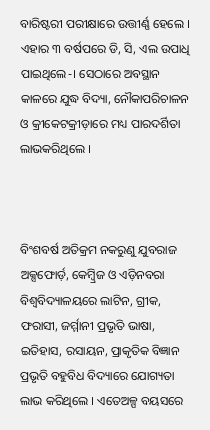ବାରିଷ୍ଟରୀ ପରୀକ୍ଷାରେ ଉତ୍ତୀର୍ଣ୍ଣ ହେଲେ । ଏହାର ୩ ବର୍ଷପରେ ଡି, ସି, ଏଲ ଉପାଧି ପାଇଥିଲେ-। ସେଠାରେ ଅବସ୍ଥାନ କାଳରେ ଯୁଦ୍ଧ ବିଦ୍ୟା, ନୌକାପରିଚାଳନ ଓ କ୍ରୀକେଟକ୍ରୀଡ଼ାରେ ମଧ୍ୟ ପାରଦର୍ଶିତା ଲାଭକରିଥିଲେ ।



ବିଂଶବର୍ଷ ଅତିକ୍ରମ ନକରୁଣୁ ଯୁବରାଜ ଅକ୍ସଫୋର୍ଡ଼, କେମ୍ବ୍ରିଜ ଓ ଏଡ଼ିନବରା ବିଶ୍ୱବିଦ୍ୟାଳୟରେ ଲାଟିନ, ଗ୍ରୀକ, ଫରାସୀ, ଜର୍ମ୍ମାନୀ ପ୍ରଭୃତି ଭାଷା, ଇତିହାସ, ରସାୟନ, ପ୍ରାକୃତିକ ବିଜ୍ଞାନ ପ୍ରଭୃତି ବହୁବିଧ ବିଦ୍ୟାରେ ଯୋଗ୍ୟତା ଲାଭ କରିଥିଲେ । ଏତେଅଳ୍ପ ବୟସରେ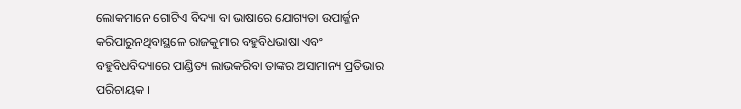ଲୋକମାନେ ଗୋଟିଏ ବିଦ୍ୟା ବା ଭାଷାରେ ଯୋଗ୍ୟତା ଉପାର୍ଜ୍ଜନ କରିପାରୁନଥିବାସ୍ଥଳେ ରାଜକୁମାର ବହୁବିଧଭାଷା ଏବଂ ବହୁବିଧବିଦ୍ୟାରେ ପାଣ୍ଡିତ୍ୟ ଲାଭକରିବା ତାଙ୍କର ଅସାମାନ୍ୟ ପ୍ରତିଭାର ପରିଚାୟକ ।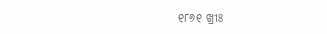୧୮୬୧ ଖ୍ରୀଃ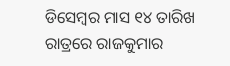ଡିସେମ୍ବର ମାସ ୧୪ ତାରିଖ ରାତ୍ରରେ ରାଜକୁମାର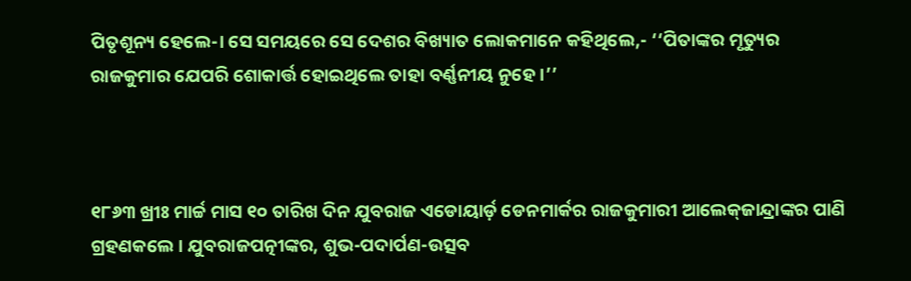ପିତୃଶୂନ୍ୟ ହେଲେ-। ସେ ସମୟରେ ସେ ଦେଶର ବିଖ୍ୟାତ ଲୋକମାନେ କହିଥିଲେ,- ‘‘ପିତାଙ୍କର ମୃତ୍ୟୁର ରାଜକୁମାର ଯେପରି ଶୋକାର୍ତ୍ତ ହୋଇଥିଲେ ତାହା ବର୍ଣ୍ଣନୀୟ ନୁହେ ।’’



୧୮୬୩ ଖ୍ରୀଃ ମାର୍ଚ୍ଚ ମାସ ୧୦ ତାରିଖ ଦିନ ଯୁବରାଜ ଏଡୋୟାର୍ଡ଼ ଡେନମାର୍କର ରାଜକୁମାରୀ ଆଲେକ୍‌ଜାନ୍ଦ୍ରାଙ୍କର ପାଣି ଗ୍ରହଣକଲେ । ଯୁବରାଜପତ୍ନୀଙ୍କର, ଶୁଭ-ପଦାର୍ପଣ-ଉତ୍ସବ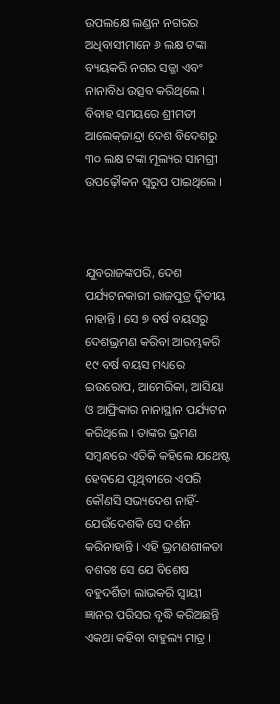ଉପଲକ୍ଷେ ଲଣ୍ଡନ ନଗରର ଅଧିବାସୀମାନେ ୬ ଲକ୍ଷ ଟଙ୍କା ବ୍ୟୟକରି ନଗର ସଜ୍ଜା ଏବଂ ନାନାବିଧ ଉତ୍ସବ କରିଥିଲେ । ବିବାହ ସମୟରେ ଶ୍ରୀମତୀ ଆଲେକ୍‍ଜାନ୍ଦ୍ରା ଦେଶ ବିଦେଶରୁ ୩୦ ଲକ୍ଷ ଟଙ୍କା ମୂଲ୍ୟର ସାମଗ୍ରୀ ଉପଢ଼ୌକନ ସ୍ୱରୁପ ପାଇଥିଲେ ।



ଯୁବରାଜଙ୍କପରି, ଦେଶ ପର୍ଯ୍ୟଟନକାରୀ ରାଜପୁତ୍ର ଦ୍ୱିତୀୟ ନାହାନ୍ତି । ସେ ୭ ବର୍ଷ ବୟସରୁ ଦେଶଭ୍ରମଣ କରିବା ଆରମ୍ଭକରି ୧୯ ବର୍ଷ ବୟସ ମଧ୍ୟରେ ଇଉରୋପ, ଆମେରିକା, ଆସିୟା ଓ ଆଫ୍ରିକାର ନାନାସ୍ଥାନ ପର୍ଯ୍ୟଟନ କରିଥିଲେ । ତାଙ୍କର ଭ୍ରମଣ ସମ୍ବନ୍ଧରେ ଏତିକି କହିଲେ ଯଥେଷ୍ଟ ହେବଯେ ପୃଥିବୀରେ ଏପରି କୌଣସି ସଭ୍ୟଦେଶ ନାହିଁ-ଯେଉଁଦେଶକି ସେ ଦର୍ଶନ କରିନାହାନ୍ତି । ଏହି ଭ୍ରମଣଶୀଳତା ବଶତଃ ସେ ଯେ ବିଶେଷ ବହୁଦର୍ଶିତା ଲାଭକରି ସ୍ୱାୟୀ ଜ୍ଞାନର ପରିସର ବୃଦ୍ଧି କରିଅଛନ୍ତି ଏକଥା କହିବା ବାହୁଲ୍ୟ ମାତ୍ର ।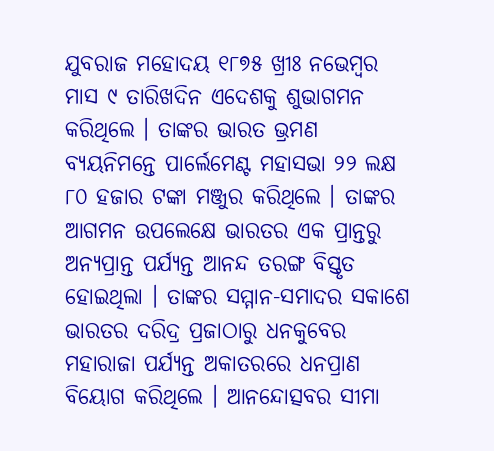ଯୁବରାଜ ମହୋଦୟ ୧୮୭୫ ଖ୍ରୀଃ ନଭେମ୍ବର ମାସ ୯ ତାରିଖଦିନ ଏଦେଶକୁ ଶୁଭାଗମନ କରିଥିଲେ । ତାଙ୍କର ଭାରତ ଭ୍ରମଣ ବ୍ୟୟନିମନ୍ତେ ପାର୍ଲେମେଣ୍ଟ ମହାସଭା ୨୨ ଲକ୍ଷ ୮୦ ହଜାର ଟଙ୍କା ମଞ୍ଜୁର କରିଥିଲେ । ତାଙ୍କର ଆଗମନ ଉପଲେକ୍ଷେ ଭାରତର ଏକ ପ୍ରାନ୍ତରୁ ଅନ୍ୟପ୍ରାନ୍ତ ପର୍ଯ୍ୟନ୍ତ ଆନନ୍ଦ ତରଙ୍ଗ ବିସ୍ତୃତ ହୋଇଥିଲା । ତାଙ୍କର ସମ୍ମାନ-ସମାଦର ସକାଶେ ଭାରତର ଦରିଦ୍ର ପ୍ରଜାଠାରୁ ଧନକୁବେର ମହାରାଜା ପର୍ଯ୍ୟନ୍ତ ଅକାତରରେ ଧନପ୍ରାଣ ବିୟୋଗ କରିଥିଲେ । ଆନନ୍ଦୋତ୍ସବର ସୀମା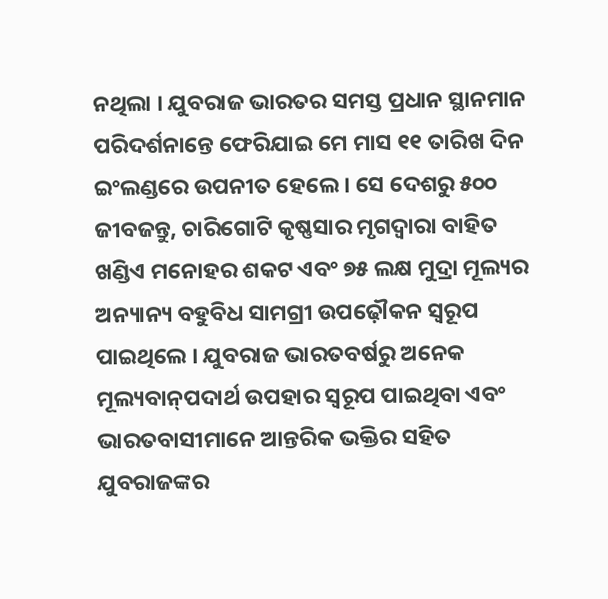ନଥିଲା । ଯୁବରାଜ ଭାରତର ସମସ୍ତ ପ୍ରଧାନ ସ୍ଥାନମାନ ପରିଦର୍ଶନାନ୍ତେ ଫେରିଯାଇ ମେ ମାସ ୧୧ ତାରିଖ ଦିନ ଇଂଲଣ୍ଡରେ ଉପନୀତ ହେଲେ । ସେ ଦେଶରୁ ୫୦୦ ଜୀବଜନ୍ତୁ, ଚାରିଗୋଟି କୃଷ୍ଣସାର ମୃଗଦ୍ୱାରା ବାହିତ ଖଣ୍ଡିଏ ମନୋହର ଶକଟ ଏବଂ ୭୫ ଲକ୍ଷ ମୁଦ୍ରା ମୂଲ୍ୟର ଅନ୍ୟାନ୍ୟ ବହୁବିଧ ସାମଗ୍ରୀ ଉପଢ଼ୌକନ ସ୍ୱରୂପ ପାଇଥିଲେ । ଯୁବରାଜ ଭାରତବର୍ଷରୁ ଅନେକ ମୂଲ୍ୟବାନ୍‌ପଦାର୍ଥ ଉପହାର ସ୍ୱରୂପ ପାଇଥିବା ଏବଂ ଭାରତବାସୀମାନେ ଆନ୍ତରିକ ଭକ୍ତିର ସହିତ ଯୁବରାଜଙ୍କର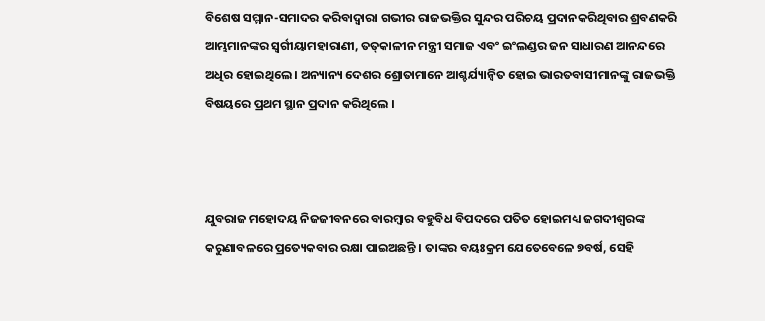ବିଶେଷ ସମ୍ମାନ-ସମାଦର କରିବାଦ୍ୱାରା ଗଭୀର ରାଜଭକ୍ତିର ସୁନ୍ଦର ପରିଚୟ ପ୍ରଦାନକରିଥିବାର ଶ୍ରବଣକରି ଆମ୍ଭମାନଙ୍କର ସ୍ୱର୍ଗୀୟାମହାରାଣୀ, ତତ୍‌କାଳୀନ ମନ୍ତ୍ରୀ ସମାଜ ଏବଂ ଇଂଲଣ୍ଡର ଜନ ସାଧାରଣ ଆନନ୍ଦରେ ଅଧିର ହୋଇଥିଲେ । ଅନ୍ୟାନ୍ୟ ଦେଶର ଶ୍ରୋତାମାନେ ଆଶ୍ଚର୍ଯ୍ୟାନ୍ୱିତ ହୋଇ ଭାରତବାସୀମାନଙ୍କୁ ରାଜଭକ୍ତି ବିଷୟରେ ପ୍ରଥମ ସ୍ଥାନ ପ୍ରଦାନ କରିଥିଲେ ।



ଯୁବରାଜ ମହୋଦୟ ନିଜଜୀବନରେ ବାରମ୍ବାର ବହୁବିଧ ବିପଦରେ ପତିତ ହୋଇମଧ୍ୟ ଜଗଦୀଶ୍ୱରଙ୍କ କରୁଣାବଳରେ ପ୍ରତ୍ୟେକବାର ରକ୍ଷା ପାଇଅଛନ୍ତି । ତାଙ୍କର ବୟଃକ୍ରମ ଯେତେବେଳେ ୭ବର୍ଷ, ସେହି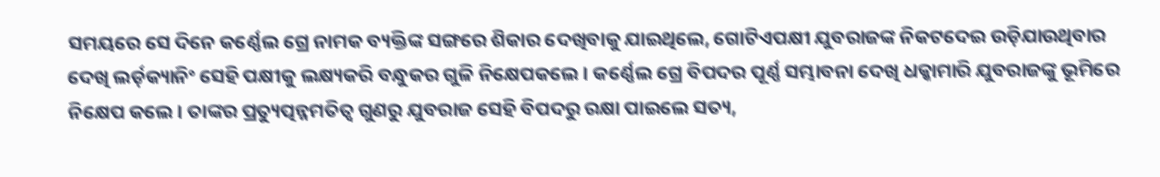ସମୟରେ ସେ ଦିନେ କର୍ଣ୍ଣେଲ ଗ୍ରେ ନାମକ ବ୍ୟକ୍ତିଙ୍କ ସଙ୍ଗରେ ଶିକାର ଦେଖିବାକୁ ଯାଇଥିଲେ, ଗୋଟିଏପକ୍ଷୀ ଯୁବରାଜଙ୍କ ନିକଟଦେଇ ଉଡ଼ିଯାଉଥିବାର ଦେଖି ଲର୍ଡ଼କ୍ୟାନିଂ ସେହି ପକ୍ଷୀକୁ ଲକ୍ଷ୍ୟକରି ବନ୍ଧୁକର ଗୁଳି ନିକ୍ଷେପକଲେ । କର୍ଣ୍ଣେଲ ଗ୍ରେ ବିପଦର ପୂର୍ଣ୍ଣ ସମ୍ଭାବନା ଦେଖି ଧକ୍କାମାରି ଯୁବରାଜଙ୍କୁ ଭୂମିରେ ନିକ୍ଷେପ କଲେ । ତାଙ୍କର ପ୍ରତ୍ୟୁତ୍ପନ୍ନମତିତ୍ୱ ଗୁଣରୁ ଯୁବରାଜ ସେହି ବିପଦରୁ ରକ୍ଷା ପାଇଲେ ସତ୍ୟ,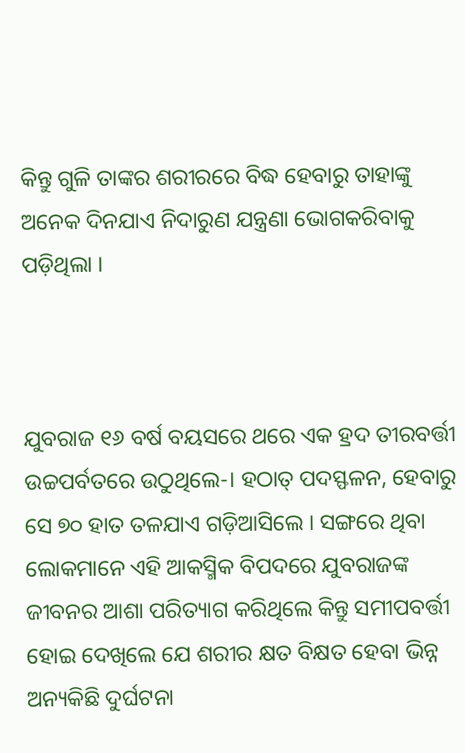କିନ୍ତୁ ଗୁଳି ତାଙ୍କର ଶରୀରରେ ବିଦ୍ଧ ହେବାରୁ ତାହାଙ୍କୁ ଅନେକ ଦିନଯାଏ ନିଦାରୁଣ ଯନ୍ତ୍ରଣା ଭୋଗକରିବାକୁ ପଡ଼ିଥିଲା ।



ଯୁବରାଜ ୧୬ ବର୍ଷ ବୟସରେ ଥରେ ଏକ ହ୍ରଦ ତୀରବର୍ତ୍ତୀ ଉଚ୍ଚପର୍ବତରେ ଉଠୁଥିଲେ-। ହଠାତ୍‌ ପଦସ୍ଫଳନ, ହେବାରୁ ସେ ୭୦ ହାତ ତଳଯାଏ ଗଡ଼ିଆସିଲେ । ସଙ୍ଗରେ ଥିବା ଲୋକମାନେ ଏହି ଆକସ୍ମିକ ବିପଦରେ ଯୁବରାଜଙ୍କ ଜୀବନର ଆଶା ପରିତ୍ୟାଗ କରିଥିଲେ କିନ୍ତୁ ସମୀପବର୍ତ୍ତୀ ହୋଇ ଦେଖିଲେ ଯେ ଶରୀର କ୍ଷତ ବିକ୍ଷତ ହେବା ଭିନ୍ନ ଅନ୍ୟକିଛି ଦୁର୍ଘଟନା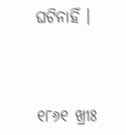ଘଟିନାହିଁ ।



୧୮୬୧ ଖ୍ରୀଃ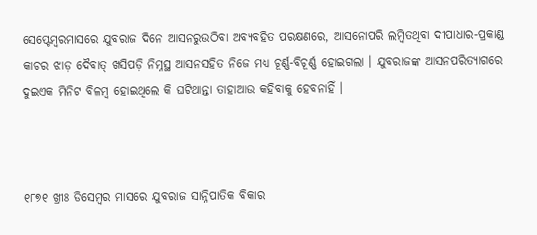ସେପ୍ଟେମ୍ବରମାସରେ ଯୁବରାଜ ଦିନେ ଆସନରୁଉଠିବା ଅବ୍ୟବହିତ ପରକ୍ଷଣରେ, ଆସନୋପରି ଲମ୍ବିତଥିବା ଦୀପାଧାର-ପ୍ରକାଣ୍ଡ କାଚର ଝାଡ଼ ଦୈବାତ୍ ଖସିପଡ଼ି ନିମ୍ନସ୍ଥ ଆସନସହିତ ନିଜେ ମଧ୍ୟ ଚୂର୍ଣ୍ଣ-ବିଚୂର୍ଣ୍ଣ ହୋଇଗଲା । ଯୁବରାଜଙ୍କ ଆସନପରିତ୍ୟାଗରେ ଦୁଇଏକ ମିନିଟ ବିଳମ୍ବ ହୋଇଥିଲେ କି ଘଟିଥାନ୍ତା ତାହାଆଉ କହିବାକୁ ହେବନାହିଁ ।



୧୮୭୧ ଖ୍ରୀଃ ଡିସେମ୍ବର ମାସରେ ଯୁବରାଜ ସାନ୍ନିପାତିକ ବିକାର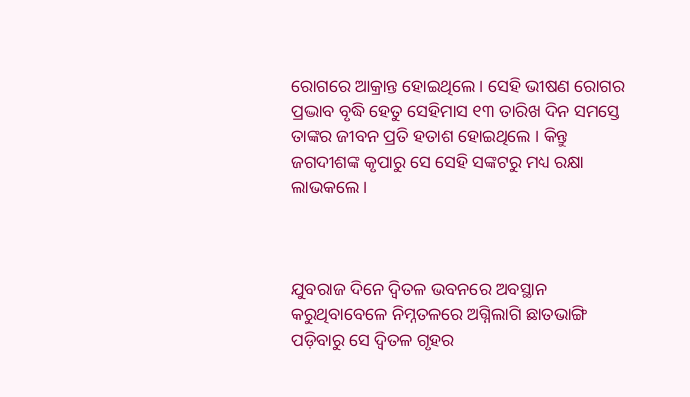ରୋଗରେ ଆକ୍ରାନ୍ତ ହୋଇଥିଲେ । ସେହି ଭୀଷଣ ରୋଗର ପ୍ରଦ୍ଭାବ ବୃଦ୍ଧି ହେତୁ ସେହିମାସ ୧୩ ତାରିଖ ଦିନ ସମସ୍ତେ ତାଙ୍କର ଜୀବନ ପ୍ରତି ହତାଶ ହୋଇଥିଲେ । କିନ୍ତୁ ଜଗଦୀଶଙ୍କ କୃପାରୁ ସେ ସେହି ସଙ୍କଟରୁ ମଧ୍ୟ ରକ୍ଷା ଲାଭକଲେ ।



ଯୁବରାଜ ଦିନେ ଦ୍ୱିତଳ ଭବନରେ ଅବସ୍ଥାନ କରୁଥିବାବେଳେ ନିମ୍ନତଳରେ ଅଗ୍ନିଲାଗି ଛାତଭାଙ୍ଗି ପଡ଼ିବାରୁ ସେ ଦ୍ୱିତଳ ଗୃହର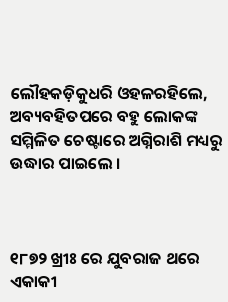ଲୌହକଡ଼ିକୁଧରି ଓହଳରହିଲେ, ଅବ୍ୟବହିତପରେ ବହୁ ଲୋକଙ୍କ ସମ୍ମିଳିତ ଚେଷ୍ଟାରେ ଅଗ୍ନିରାଶି ମଧ୍ୟରୁ ଉଦ୍ଧାର ପାଇଲେ ।



୧୮୭୨ ଖ୍ରୀଃ ରେ ଯୁବରାଜ ଥରେ ଏକାକୀ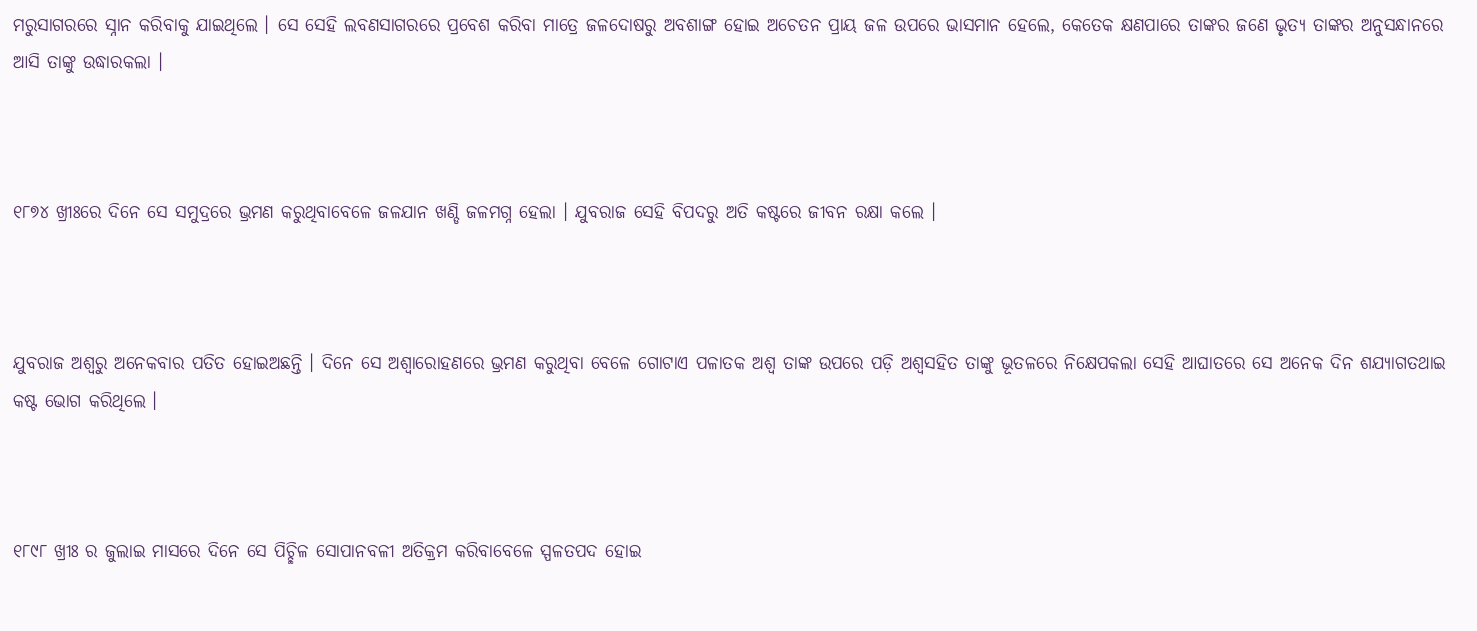ମରୁସାଗରରେ ସ୍ନାନ କରିବାକୁ ଯାଇଥିଲେ । ସେ ସେହି ଲବଣସାଗରରେ ପ୍ରବେଶ କରିବା ମାତ୍ରେ ଜଳଦୋଷରୁ ଅବଶାଙ୍ଗ ହୋଇ ଅଚେତନ ପ୍ରାୟ ଜଳ ଉପରେ ଭାସମାନ ହେଲେ, କେତେକ କ୍ଷଣପାରେ ତାଙ୍କର ଜଣେ ଭୃତ୍ୟ ତାଙ୍କର ଅନୁସନ୍ଧାନରେ ଆସି ତାଙ୍କୁ ଉଦ୍ଧାରକଲା ।



୧୮୭୪ ଖ୍ରୀଃରେ ଦିନେ ସେ ସମୁଦ୍ରରେ ଭ୍ରମଣ କରୁଥିବାବେଳେ ଜଳଯାନ ଖଣ୍ଡି ଜଳମଗ୍ନ ହେଲା । ଯୁବରାଜ ସେହି ବିପଦରୁ ଅତି କଷ୍ଟରେ ଜୀବନ ରକ୍ଷା କଲେ ।



ଯୁବରାଜ ଅଶ୍ୱରୁ ଅନେକବାର ପତିତ ହୋଇଅଛନ୍ତି । ଦିନେ ସେ ଅଶ୍ୱାରୋହଣରେ ଭ୍ରମଣ କରୁଥିବା ବେଳେ ଗୋଟାଏ ପଳାତକ ଅଶ୍ୱ ତାଙ୍କ ଉପରେ ପଡ଼ି ଅଶ୍ୱସହିତ ତାଙ୍କୁ ଭୂତଳରେ ନିକ୍ଷେପକଲା ସେହି ଆଘାତରେ ସେ ଅନେକ ଦିନ ଶଯ୍ୟାଗତଥାଇ କଷ୍ଟ ଭୋଗ କରିଥିଲେ ।



୧୮୯୮ ଖ୍ରୀଃ ର ଜୁଲାଇ ମାସରେ ଦିନେ ସେ ପିଚ୍ଛିଳ ସୋପାନବଳୀ ଅତିକ୍ରମ କରିବାବେଳେ ସ୍ପଳତପଦ ହୋଇ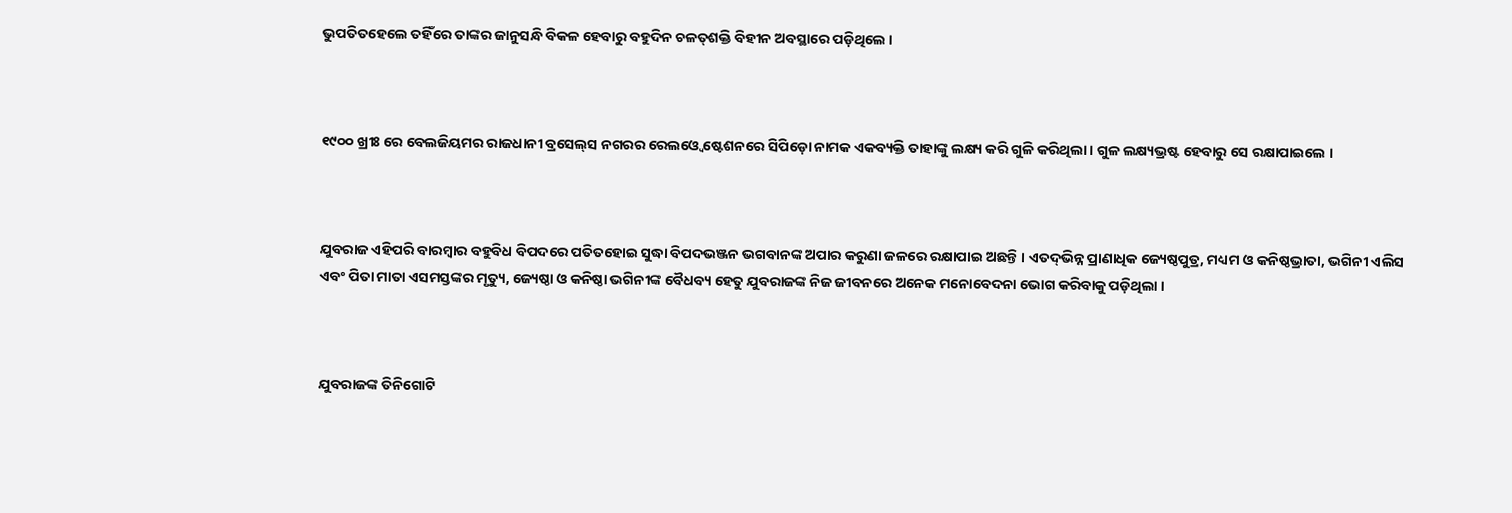ଭୁପତିତହେଲେ ତହିଁରେ ତାଙ୍କର ଜାନୁସନ୍ଧି ବିକଳ ହେବାରୁ ବହୁଦିନ ଚଳତ୍‌ଶକ୍ତି ବିହୀନ ଅବସ୍ଥାରେ ପଡ଼ିଥିଲେ ।



୧୯୦୦ ଖ୍ରୀଃ ରେ ବେଲଜିୟମର ରାଜଧାନୀ ବ୍ରସେଲ୍‌ସ ନଗରର ରେଲଓ୍ୱେ ଷ୍ଟେଶନରେ ସିପିଡ଼ୋ ନାମକ ଏକବ୍ୟକ୍ତି ତାହାଙ୍କୁ ଲକ୍ଷ୍ୟ କରି ଗୁଳି କରିଥିଲା । ଗୁଳ ଲକ୍ଷ୍ୟଭ୍ରଷ୍ଟ ହେବାରୁ ସେ ରକ୍ଷାପାଇଲେ ।



ଯୁବରାଜ ଏହିପରି ବାରମ୍ବାର ବହୁବିଧ ବିପଦରେ ପତିତହୋଇ ସୁଦ୍ଧା ବିପଦଭଞ୍ଜନ ଭଗବାନଙ୍କ ଅପାର କରୁଣା ଜଳରେ ରକ୍ଷାପାଇ ଅଛନ୍ତି । ଏତଦ୍‌ଭିନ୍ନ ପ୍ରାଣାଧିକ ଜ୍ୟେଷ୍ଠପୁତ୍ର, ମଧ୍ୟମ ଓ କନିଷ୍ଠଭ୍ରାତା, ଭଗିନୀ ଏଲିସ ଏବଂ ପିତା ମାତା ଏସମସ୍ତଙ୍କର ମୃତ୍ୟୁ, ଜ୍ୟେଷ୍ଠା ଓ କନିଷ୍ଠା ଭଗିନୀଙ୍କ ବୈଧବ୍ୟ ହେତୁ ଯୁବରାଜଙ୍କ ନିଜ ଜୀବନରେ ଅନେକ ମନୋବେଦନା ଭୋଗ କରିବାକୁ ପଡ଼ିଥିଲା ।



ଯୁବରାଜଙ୍କ ତିନିଗୋଟି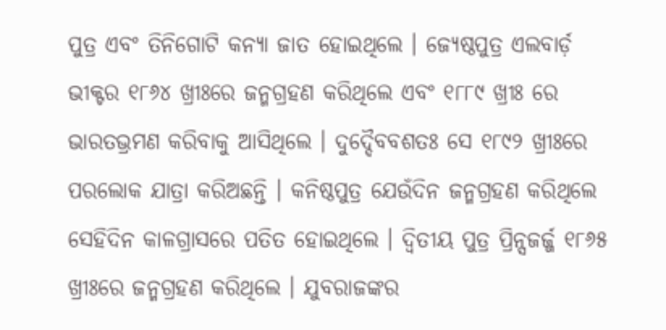ପୁତ୍ର ଏବଂ ତିନିଗୋଟି କନ୍ୟା ଜାତ ହୋଇଥିଲେ । ଜ୍ୟେଷ୍ଠପୁତ୍ର ଏଲବାର୍ଡ଼ ଭୀକ୍ଟର ୧୮୬୪ ଖ୍ରୀଃରେ ଜନ୍ମଗ୍ରହଣ କରିଥିଲେ ଏବଂ ୧୮୮୯ ଖ୍ରୀଃ ରେ ଭାରତଭ୍ରମଣ କରିବାକୁ ଆସିଥିଲେ । ଦୁଦ୍ଦୈବବଶତଃ ସେ ୧୮୯୨ ଖ୍ରୀଃରେ ପରଲୋକ ଯାତ୍ରା କରିଅଛନ୍ତି । କନିଷ୍ଠପୁତ୍ର ଯେଉଁଦିନ ଜନ୍ମଗ୍ରହଣ କରିଥିଲେ ସେହିଦିନ କାଳଗ୍ରାସରେ ପତିତ ହୋଇଥିଲେ । ଦ୍ୱିତୀୟ ପୁତ୍ର ପ୍ରିନ୍ସଜର୍ଜ୍ଜ ୧୮୬୫ ଖ୍ରୀଃରେ ଜନ୍ମଗ୍ରହଣ କରିଥିଲେ । ଯୁବରାଜଙ୍କର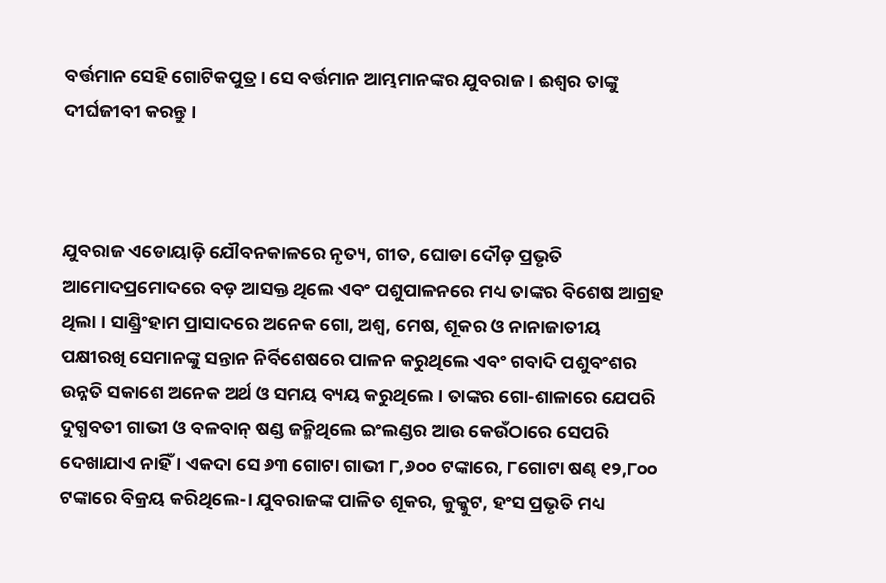ବର୍ତ୍ତମାନ ସେହି ଗୋଟିକପୁତ୍ର । ସେ ବର୍ତ୍ତମାନ ଆମ୍ଭମାନଙ୍କର ଯୁବରାଜ । ଈଶ୍ୱର ତାଙ୍କୁ ଦୀର୍ଘଜୀବୀ କରନ୍ତୁ ।



ଯୁବରାଜ ଏଡୋୟାଡ଼ି ଯୌବନକାଳରେ ନୃତ୍ୟ, ଗୀତ, ଘୋଡା ଦୌଡ଼ ପ୍ରଭୃତି ଆମୋଦପ୍ରମୋଦରେ ବଡ଼ ଆସକ୍ତ ଥିଲେ ଏବଂ ପଶୁପାଳନରେ ମଧ୍ୟ ତାଙ୍କର ବିଶେଷ ଆଗ୍ରହ ଥିଲା । ସାଣ୍ଡ୍ରିଂହାମ ପ୍ରାସାଦରେ ଅନେକ ଗୋ, ଅଶ୍ୱ, ମେଷ, ଶୂକର ଓ ନାନାଜାତୀୟ ପକ୍ଷୀରଖି ସେମାନଙ୍କୁ ସନ୍ତାନ ନିର୍ବିଶେଷରେ ପାଳନ କରୁଥିଲେ ଏବଂ ଗବାଦି ପଶୁବଂଶର ଉନ୍ନତି ସକାଶେ ଅନେକ ଅର୍ଥ ଓ ସମୟ ବ୍ୟୟ କରୁଥିଲେ । ତାଙ୍କର ଗୋ-ଶାଳାରେ ଯେପରି ଦୁଗ୍ଧବତୀ ଗାଭୀ ଓ ବଳବାନ୍‌ ଷଣ୍ଡ ଜନ୍ମିଥିଲେ ଇଂଲଣ୍ଡର ଆଉ କେଉଁଠାରେ ସେପରି ଦେଖାଯାଏ ନାହିଁ । ଏକଦା ସେ ୬୩ ଗୋଟା ଗାଭୀ ୮,୬୦୦ ଟଙ୍କାରେ, ୮ଗୋଟା ଷଣ୍ଢ ୧୨,୮୦୦ ଟଙ୍କାରେ ବିକ୍ରୟ କରିଥିଲେ-। ଯୁବରାଜଙ୍କ ପାଳିତ ଶୂକର, କୁକ୍କୁଟ, ହଂସ ପ୍ରଭୃତି ମଧ୍ୟ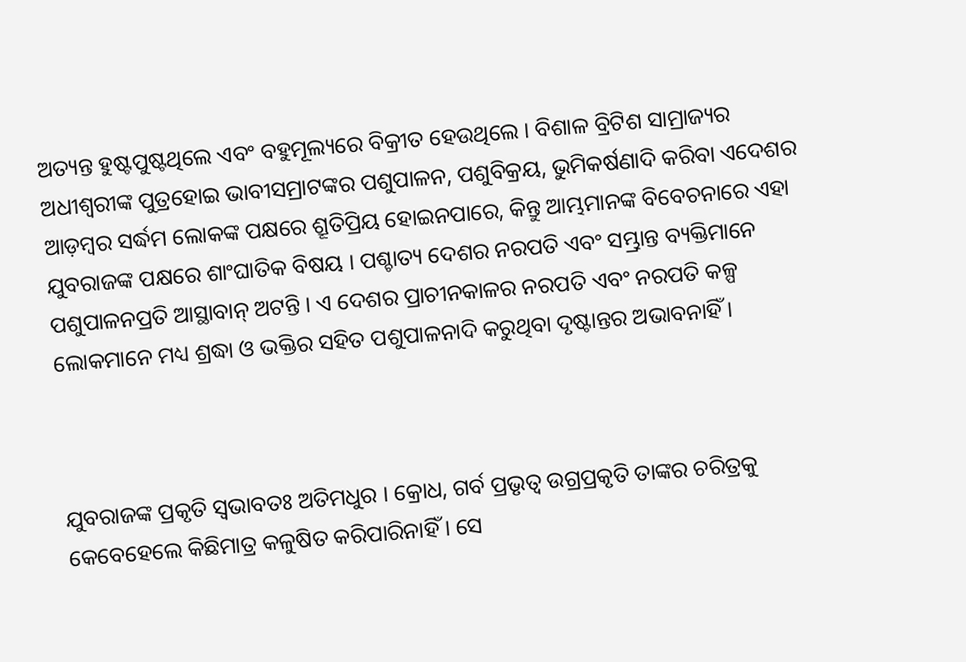ଅତ୍ୟନ୍ତ ହୁଷ୍ଟପୁଷ୍ଟଥିଲେ ଏବଂ ବହୁମୂଲ୍ୟରେ ବିକ୍ରୀତ ହେଉଥିଲେ । ବିଶାଳ ବ୍ରିଟିଶ ସାମ୍ରାଜ୍ୟର ଅଧୀଶ୍ୱରୀଙ୍କ ପୁତ୍ରହୋଇ ଭାବୀସମ୍ରାଟଙ୍କର ପଶୁପାଳନ, ପଶୁବିକ୍ରୟ, ଭୁମିକର୍ଷଣାଦି କରିବା ଏଦେଶର ଆଡ଼ମ୍ବର ସର୍ଦ୍ଧମ ଲୋକଙ୍କ ପକ୍ଷରେ ଶ୍ରୂତିପ୍ରିୟ ହୋଇନପାରେ, କିନ୍ତୁ ଆମ୍ଭମାନଙ୍କ ବିବେଚନାରେ ଏହା ଯୁବରାଜଙ୍କ ପକ୍ଷରେ ଶାଂଘାତିକ ବିଷୟ । ପଶ୍ଚାତ୍ୟ ଦେଶର ନରପତି ଏବଂ ସମ୍ଭ୍ରାନ୍ତ ବ୍ୟକ୍ତିମାନେ ପଶୁପାଳନପ୍ରତି ଆସ୍ଥାବାନ୍‌ ଅଟନ୍ତି । ଏ ଦେଶର ପ୍ରାଚୀନକାଳର ନରପତି ଏବଂ ନରପତି କଳ୍ପ ଲୋକମାନେ ମଧ୍ୟ ଶ୍ରଦ୍ଧା ଓ ଭକ୍ତିର ସହିତ ପଶୁପାଳନାଦି କରୁଥିବା ଦୃଷ୍ଟାନ୍ତର ଅଭାବନାହିଁ ।



ଯୁବରାଜଙ୍କ ପ୍ରକୃତି ସ୍ୱଭାବତଃ ଅତିମଧୁର । କ୍ରୋଧ, ଗର୍ବ ପ୍ରଭୃତ୍ୱ ଉଗ୍ରପ୍ରକୃତି ତାଙ୍କର ଚରିତ୍ରକୁ କେବେହେଲେ କିଛିମାତ୍ର କଳୁଷିତ କରିପାରିନାହିଁ । ସେ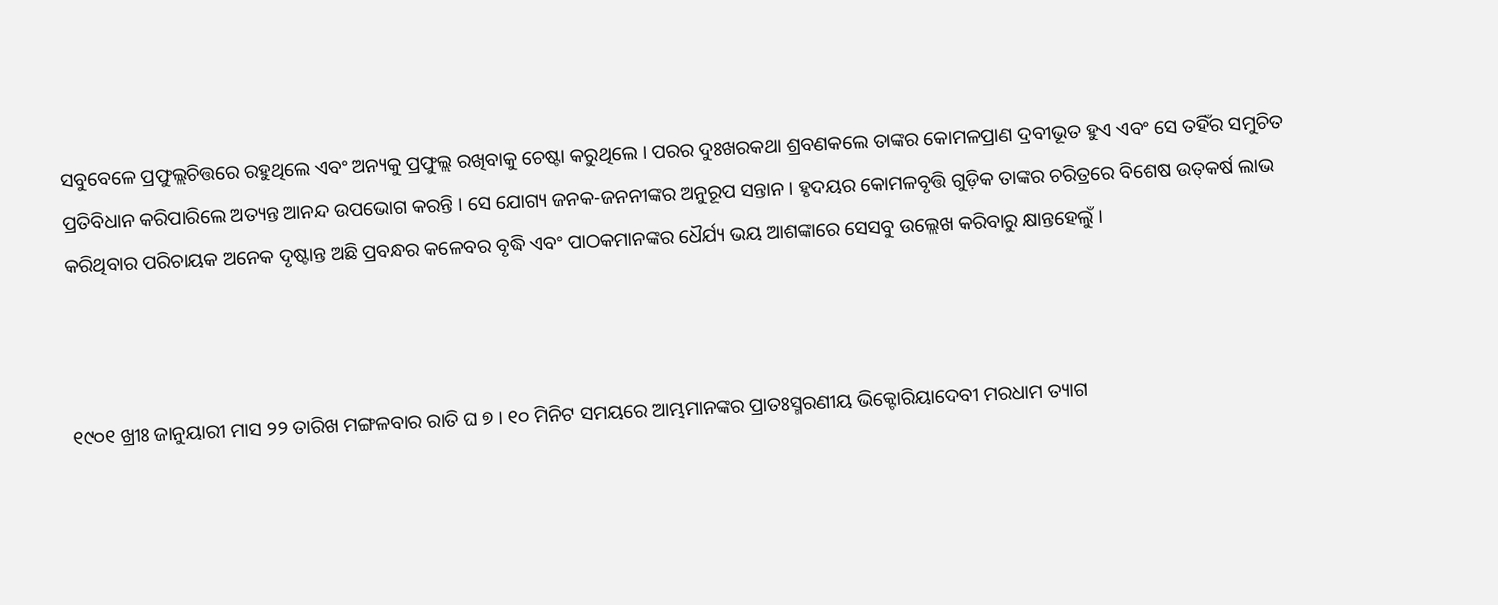ସବୁବେଳେ ପ୍ରଫୁଲ୍ଲଚିତ୍ତରେ ରହୁଥିଲେ ଏବଂ ଅନ୍ୟକୁ ପ୍ରଫୁଲ୍ଲ ରଖିବାକୁ ଚେଷ୍ଟା କରୁଥିଲେ । ପରର ଦୁଃଖରକଥା ଶ୍ରବଣକଲେ ତାଙ୍କର କୋମଳପ୍ରାଣ ଦ୍ରବୀଭୂତ ହୁଏ ଏବଂ ସେ ତହିଁର ସମୁଚିତ ପ୍ରତିବିଧାନ କରିପାରିଲେ ଅତ୍ୟନ୍ତ ଆନନ୍ଦ ଉପଭୋଗ କରନ୍ତି । ସେ ଯୋଗ୍ୟ ଜନକ-ଜନନୀଙ୍କର ଅନୁରୂପ ସନ୍ତାନ । ହୃଦୟର କୋମଳବୃତ୍ତି ଗୁଡ଼ିକ ତାଙ୍କର ଚରିତ୍ରରେ ବିଶେଷ ଉତ୍‌କର୍ଷ ଲାଭ କରିଥିବାର ପରିଚାୟକ ଅନେକ ଦୃଷ୍ଟାନ୍ତ ଅଛି ପ୍ରବନ୍ଧର କଳେବର ବୃଦ୍ଧି ଏବଂ ପାଠକମାନଙ୍କର ଧୈର୍ଯ୍ୟ ଭୟ ଆଶଙ୍କାରେ ସେସବୁ ଉଲ୍ଲେଖ କରିବାରୁ କ୍ଷାନ୍ତହେଲୁଁ ।



୧୯୦୧ ଖ୍ରୀଃ ଜାନୁୟାରୀ ମାସ ୨୨ ତାରିଖ ମଙ୍ଗଳବାର ରାତି ଘ ୭ । ୧୦ ମିନିଟ ସମୟରେ ଆମ୍ଭମାନଙ୍କର ପ୍ରାତଃସ୍ମରଣୀୟ ଭିକ୍ଟୋରିୟାଦେବୀ ମରଧାମ ତ୍ୟାଗ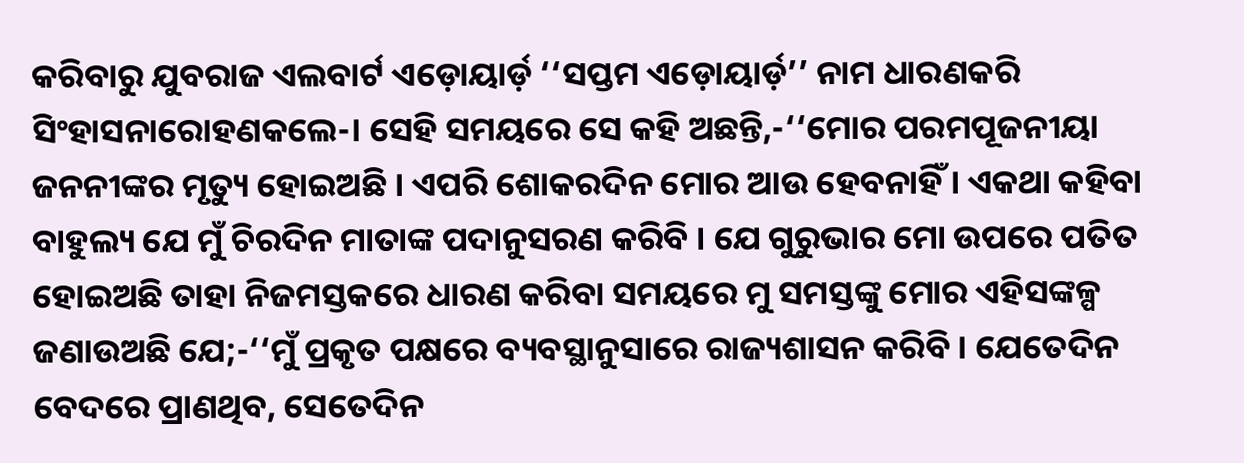କରିବାରୁ ଯୁବରାଜ ଏଲବାର୍ଟ ଏଡ଼ୋୟାର୍ଡ଼ ‘‘ସପ୍ତମ ଏଡ଼ୋୟାର୍ଡ଼’’ ନାମ ଧାରଣକରି ସିଂହାସନାରୋହଣକଲେ-। ସେହି ସମୟରେ ସେ କହି ଅଛନ୍ତି,-‘‘ମୋର ପରମପୂଜନୀୟା ଜନନୀଙ୍କର ମୃତ୍ୟୁ ହୋଇଅଛି । ଏପରି ଶୋକରଦିନ ମୋର ଆଉ ହେବନାହିଁ । ଏକଥା କହିବା ବାହୁଲ୍ୟ ଯେ ମୁଁ ଚିରଦିନ ମାତାଙ୍କ ପଦାନୁସରଣ କରିବି । ଯେ ଗୁରୁଭାର ମୋ ଉପରେ ପତିତ ହୋଇଅଛି ତାହା ନିଜମସ୍ତକରେ ଧାରଣ କରିବା ସମୟରେ ମୁ ସମସ୍ତଙ୍କୁ ମୋର ଏହିସଙ୍କଳ୍ପ ଜଣାଉଅଛି ଯେ;-‘‘ମୁଁ ପ୍ରକୃତ ପକ୍ଷରେ ବ୍ୟବସ୍ଥାନୁସାରେ ରାଜ୍ୟଶାସନ କରିବି । ଯେତେଦିନ ବେଦରେ ପ୍ରାଣଥିବ, ସେତେଦିନ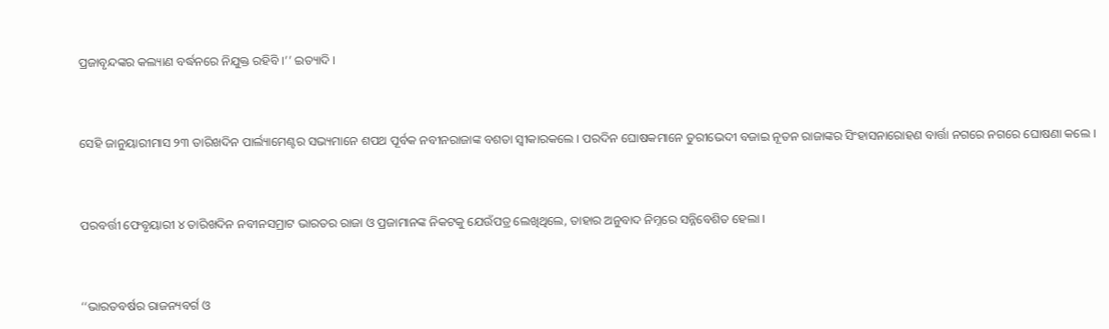ପ୍ରଜାବୃନ୍ଦଙ୍କର କଲ୍ୟାଣ ବର୍ଦ୍ଧନରେ ନିଯୁକ୍ତ ରହିବି ।’’ ଇତ୍ୟାଦି ।



ସେହି ଜାନୁୟାରୀମାସ ୨୩ ତାରିଖଦିନ ପାର୍ଲ୍ୟାମେଣ୍ଟର ସଭ୍ୟମାନେ ଶପଥ ପୂର୍ବକ ନବୀନରାଜାଙ୍କ ବଶତା ସ୍ୱୀକାରକଲେ । ପରଦିନ ଘୋଷକମାନେ ତୁରୀଭେଦୀ ବଜାଇ ନୂତନ ରାଜାଙ୍କର ସିଂହାସନାରୋହଣ ବାର୍ତ୍ତା ନଗରେ ନଗରେ ଘୋଷଣା କଲେ ।



ପରବର୍ତ୍ତୀ ଫେବୃୟାରୀ ୪ ତାରିଖଦିନ ନବୀନସମ୍ରାଟ ଭାରତର ରାଜା ଓ ପ୍ରଜାମାନଙ୍କ ନିକଟକୁ ଯେଉଁପତ୍ର ଲେଖିଥିଲେ, ତାହାର ଅନୁବାଦ ନିମ୍ନରେ ସନ୍ନିବେଶିତ ହେଲା ।



‘‘ଭାରତବର୍ଷର ରାଜନ୍ୟବର୍ଗ ଓ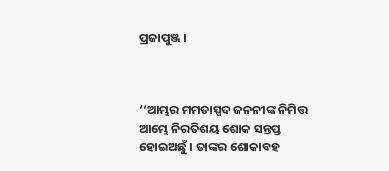ପ୍ରଜାପୁଞ୍ଜ ।



‘‘ଆମ୍ଭର ମମତାସ୍ପଦ ଜନନୀଙ୍କ ନିମିତ୍ତ ଆମ୍ଭେ ନିରତିଶୟ ଶୋକ ସନ୍ତପ୍ତ ହୋଇଅଛୁଁ । ତାଙ୍କର ଶୋକାବହ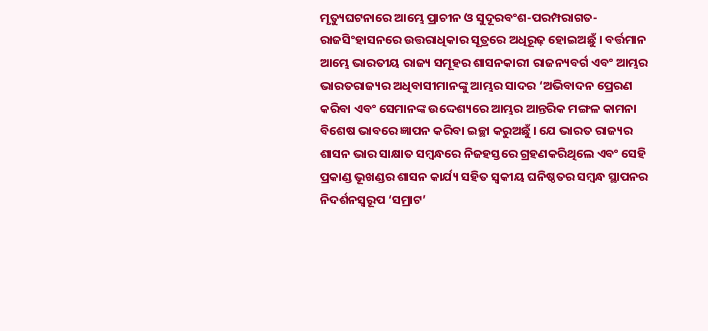ମୃତ୍ୟୁଘଟନାରେ ଆମ୍ଭେ ପ୍ରାଚୀନ ଓ ସୁଦୂରବଂଶ-ପରମ୍ପରାଗତ-ରାଜସିଂହାସନରେ ଉତ୍ତରାଧିକାର ସୂତ୍ରରେ ଅଧିରୂଢ଼ ହୋଇଅଛୁଁ । ବର୍ତ୍ତମାନ ଆମ୍ଭେ ଭାରତୀୟ ରାଜ୍ୟ ସମୂହର ଶାସନକାରୀ ରାଜନ୍ୟବର୍ଗ ଏବଂ ଆମ୍ଭର ଭାରତରାଜ୍ୟର ଅଧିବାସୀମାନଙ୍କୁ ଆମ୍ଭର ସାଦର ‘ଅଭିବାଦନ ପ୍ରେରଣ କରିବା ଏବଂ ସେମାନଙ୍କ ଉଦ୍ଦେଶ୍ୟରେ ଆମ୍ଭର ଆନ୍ତରିକ ମଙ୍ଗଳ କାମନା ବିଶେଷ ଭାବରେ ଜ୍ଞାପନ କରିବା ଇଚ୍ଛା କରୁଅଛୁଁ । ଯେ ଭାରତ ରାଜ୍ୟର ଶାସନ ଭାର ସାକ୍ଷାତ ସମ୍ବନ୍ଧରେ ନିଜହସ୍ତରେ ଗ୍ରହଣକରିଥିଲେ ଏବଂ ସେହି ପ୍ରକାଣ୍ଡ ଭୂଖଣ୍ଡର ଶାସନ କାର୍ଯ୍ୟ ସହିତ ସ୍ୱକୀୟ ଘନିଷ୍ଠତର ସମ୍ବନ୍ଧ ସ୍ଥାପନର ନିଦର୍ଶନସ୍ୱରୂପ ‘ସମ୍ରାଟ’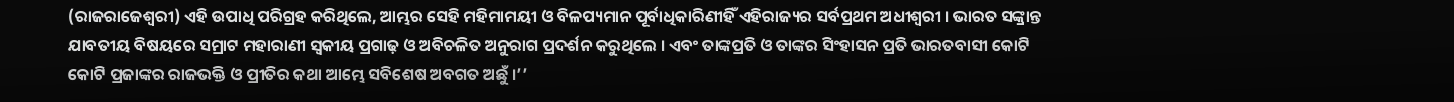(ରାଜରାଜେଶ୍ୱରୀ) ଏହି ଉପାଧି ପରିଗ୍ରହ କରିଥିଲେ, ଆମ୍ଭର ସେହି ମହିମାମୟୀ ଓ ବିଳପ୍ୟମାନ ପୂର୍ବାଧିକାରିଣୀହିଁ ଏହିରାଜ୍ୟର ସର୍ବପ୍ରଥମ ଅଧୀଶ୍ୱରୀ । ଭାରତ ସଙ୍କ୍ରାନ୍ତ ଯାବତୀୟ ବିଷୟରେ ସମ୍ରାଟ ମହାରାଣୀ ସ୍ୱକୀୟ ପ୍ରଗାଢ଼ ଓ ଅବିଚଳିତ ଅନୁରାଗ ପ୍ରଦର୍ଶନ କରୁଥିଲେ । ଏବଂ ତାଙ୍କପ୍ରତି ଓ ତାଙ୍କର ସିଂହାସନ ପ୍ରତି ଭାରତବାସୀ କୋଟି କୋଟି ପ୍ରଜାଙ୍କର ରାଜଭକ୍ତି ଓ ପ୍ରୀତିର କଥା ଆମ୍ଭେ ସବିଶେଷ ଅବଗତ ଅଛୁଁ ।’’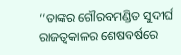‘‘ତାଙ୍କର ଗୌରବମଣ୍ଡିତ ସୁଦୀର୍ଘ ରାଜତ୍ୱକାଳର ଶେଷବର୍ଷରେ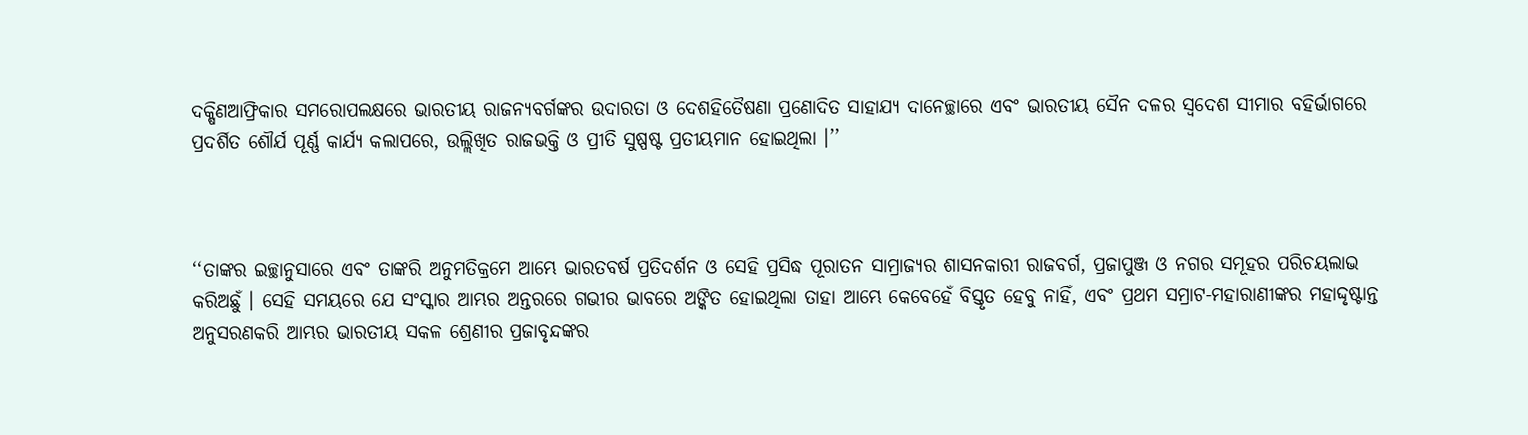ଦକ୍ଷିଣଆଫ୍ରିକାର ସମରୋପଲକ୍ଷରେ ଭାରତୀୟ ରାଜନ୍ୟବର୍ଗଙ୍କର ଉଦାରତା ଓ ଦେଶହିତୈଷଣା ପ୍ରଣୋଦିତ ସାହାଯ୍ୟ ଦାନେଚ୍ଛାରେ ଏବଂ ଭାରତୀୟ ସୈନ ଦଳର ସ୍ୱଦେଶ ସୀମାର ବହିର୍ଭାଗରେ ପ୍ରଦର୍ଶିତ ଶୌର୍ଯ ପୂର୍ଣ୍ଣ କାର୍ଯ୍ୟ କଲାପରେ, ଉଲ୍ଲିଖିତ ରାଜଭକ୍ତି ଓ ପ୍ରୀତି ସୁଷ୍ପଷ୍ଟ ପ୍ରତୀୟମାନ ହୋଇଥିଲା ।’’



‘‘ତାଙ୍କର ଇଚ୍ଛାନୁସାରେ ଏବଂ ତାଙ୍କରି ଅନୁମତିକ୍ରମେ ଆମ୍ଭେ ଭାରତବର୍ଷ ପ୍ରତିଦର୍ଶନ ଓ ସେହି ପ୍ରସିଦ୍ଧ ପୂରାତନ ସାମ୍ରାଜ୍ୟର ଶାସନକାରୀ ରାଜବର୍ଗ, ପ୍ରଜାପୁଞ୍ଜ ଓ ନଗର ସମୂହର ପରିଚୟଲାଭ କରିଅଛୁଁ । ସେହି ସମୟରେ ଯେ ସଂସ୍କାର ଆମ୍ଭର ଅନ୍ତରରେ ଗଭୀର ଭାବରେ ଅଙ୍କିତ ହୋଇଥିଲା ତାହା ଆମ୍ଭେ କେବେହେଁ ବିସ୍ତୃତ ହେବୁ ନାହିଁ, ଏବଂ ପ୍ରଥମ ସମ୍ରାଟ-ମହାରାଣୀଙ୍କର ମହାଦ୍ଦୃଷ୍ଟାନ୍ତ ଅନୁସରଣକରି ଆମ୍ଭର ଭାରତୀୟ ସକଳ ଶ୍ରେଣୀର ପ୍ରଜାବୃନ୍ଦଙ୍କର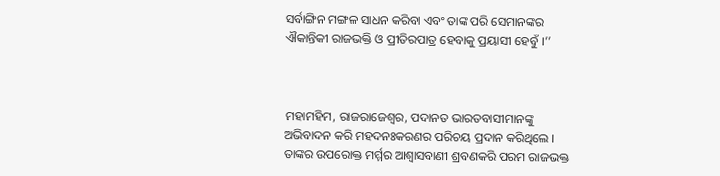ସର୍ବାଙ୍ଗିନ ମଙ୍ଗଳ ସାଧନ କରିବା ଏବଂ ତାଙ୍କ ପରି ସେମାନଙ୍କର ଐକାନ୍ତିକୀ ରାଜଭକ୍ତି ଓ ପ୍ରୀତିରପାତ୍ର ହେବାକୁ ପ୍ରୟାସୀ ହେବୁଁ ।’’



ମହାମହିମ, ରାଜରାଜେଶ୍ୱର, ପଦାନତ ଭାରତବାସୀମାନଙ୍କୁ ଅଭିବାଦନ କରି ମହଦନଃକରଣର ପରିଚୟ ପ୍ରଦାନ କରିଥିଲେ । ତାଙ୍କର ଉପରୋକ୍ତ ମର୍ମ୍ମର ଆଶ୍ୱାସବାଣୀ ଶ୍ରବଣକରି ପରମ ରାଜଭକ୍ତ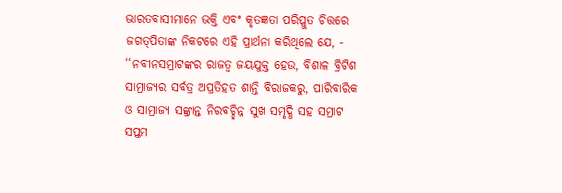ଭାରତବାସୀମାନେ ଭକ୍ତି ଏବଂ କୃତଜ୍ଞତା ପରିପ୍ଳୁତ ଚିତ୍ତରେ ଜଗତ୍‍ପିତାଙ୍କ ନିକଟରେ ଏହି ପ୍ରାର୍ଥନା କରିଥିଲେ ଯେ, - ‘‘ନବୀନସମ୍ରାଟଙ୍କର ରାଜତ୍ୱ ଜୟଯୁକ୍ତ ହେଉ, ବିଶାଳ ବ୍ରିଟିଶ ସାମ୍ରାଜ୍ୟର ସର୍ବତ୍ର ଅପ୍ରତିହତ ଶାନ୍ତି ବିରାଜକରୁ, ପାରିବାରିକ ଓ ସାମ୍ରାଜ୍ୟ ସଙ୍କ୍ରାନ୍ତ ନିରବଚ୍ଛିନ୍ନ ସୁଖ ସମୃଦ୍ଧି ସହ ସମ୍ରାଟ ସପ୍ତମ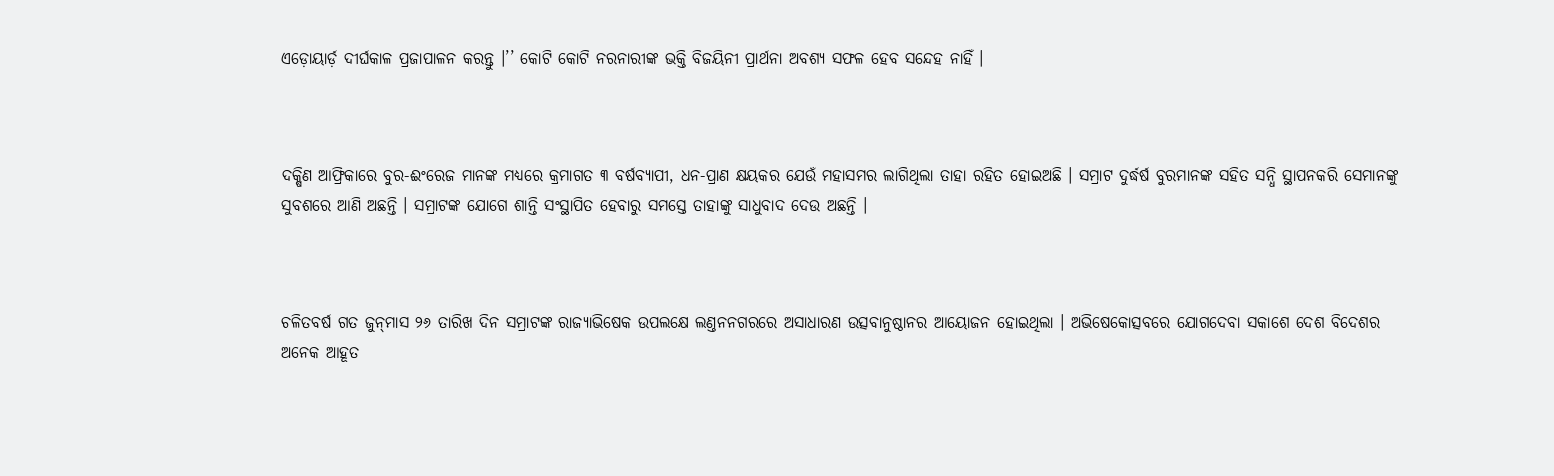ଏଡ଼ୋୟାର୍ଡ଼ ଦୀର୍ଘକାଳ ପ୍ରଜାପାଳନ କରନ୍ତୁ ।’’ କୋଟି କୋଟି ନରନାରୀଙ୍କ ଭକ୍ତି ବିଜୟିନୀ ପ୍ରାର୍ଥନା ଅବଶ୍ୟ ସଫଳ ହେବ ସନ୍ଦେହ ନାହିଁ ।



ଦକ୍ଷିଣ ଆଫ୍ରିକାରେ ବୁର-ଈଂରେଜ ମାନଙ୍କ ମଧ୍ୟରେ କ୍ରମାଗତ ୩ ବର୍ଷବ୍ୟାପୀ, ଧନ-ପ୍ରାଣ କ୍ଷୟକର ଯେଉଁ ମହାସମର ଲାଗିଥିଲା ତାହା ରହିତ ହୋଇଅଛି । ସମ୍ରାଟ ଦୁର୍ଦ୍ଧର୍ଷ ବୁରମାନଙ୍କ ସହିତ ସନ୍ଧି ସ୍ଥାପନକରି ସେମାନଙ୍କୁ ସୁବଶରେ ଆଣି ଅଛନ୍ତି । ସମ୍ରାଟଙ୍କ ଯୋଗେ ଶାନ୍ତି ସଂସ୍ଥାପିତ ହେବାରୁ ସମସ୍ତେ ତାହାଙ୍କୁ ସାଧୁବାଦ ଦେଉ ଅଛନ୍ତି ।



ଚଳିତବର୍ଷ ଗତ ଜୁନ୍‍ମାସ ୨୬ ତାରିଖ ଦିନ ସମ୍ରାଟଙ୍କ ରାଜ୍ୟାଭିଷେକ ଉପଲକ୍ଷେ ଲଣ୍ତନନଗରରେ ଅସାଧାରଣ ଉତ୍ସବାନୁଷ୍ଠାନର ଆୟୋଜନ ହୋଇଥିଲା । ଅଭିଷେକୋତ୍ସବରେ ଯୋଗଦେବା ସକାଶେ ଦେଶ ବିଦେଶର ଅନେକ ଆହୂତ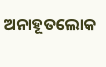ଅନାହୂତଲୋକ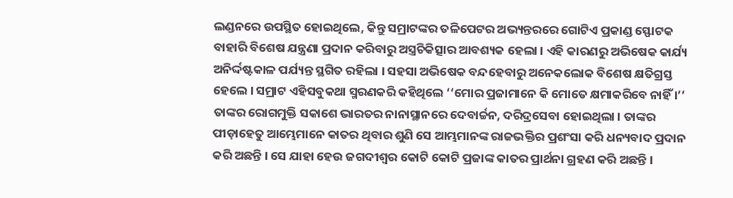ଲଣ୍ଡନରେ ଉପସ୍ଥିତ ହୋଇଥିଲେ, କିନ୍ତୁ ସମ୍ରାଟଙ୍କର ତଳିପେଟର ଅଭ୍ୟନ୍ତରରେ ଗୋଟିଏ ପ୍ରକାଣ୍ଡ ସ୍ଫୋଟକ ବାହାରି ବିଶେଷ ଯନ୍ତ୍ରଣା ପ୍ରଦାନ କରିବାରୁ ଅସ୍ତ୍ରଚିକିତ୍ସାର ଆବଶ୍ୟକ ହେଲା । ଏହି କାରଣରୁ ଅଭିଷେକ କାର୍ଯ୍ୟ ଅନିର୍ଦ୍ଦଷ୍ଟକାଳ ପର୍ଯ୍ୟନ୍ତ ସ୍ଥଗିତ ରହିଲା । ସହସା ଅଭିଷେକ ବନ୍ଦହେବାରୁ ଅନେକଲୋକ ବିଶେଷ କ୍ଷତିଗ୍ରସ୍ତ ହେଲେ । ସମ୍ରାଟ ଏହିସବୁକଥା ସ୍ମରଣକରି କହିଥିଲେ ‘‘ମୋର ପ୍ରଜାମାନେ କି ମୋତେ କ୍ଷମାକରିବେ ନାହିଁ ।’’ ତାଙ୍କର ରୋଗମୁକ୍ତି ସକାଶେ ଭାରତର ନାନାସ୍ଥାନରେ ଦେବାର୍ଚ୍ଚନ, ଦରିଦ୍ରସେବା ହୋଇଥିଲା । ତାଙ୍କର ପୀଡ଼ାହେତୁ ଆମ୍ଭେମାନେ କାତର ଥିବାର ଶୁଣି ସେ ଆମ୍ଭମାନଙ୍କ ରାଜଭକ୍ତିର ପ୍ରଶଂସା କରି ଧନ୍ୟବାଦ ପ୍ରଦାନ କରି ଅଛନ୍ତି । ସେ ଯାହା ହେଉ ଜଗଦୀଶ୍ୱର କୋଟି କୋଟି ପ୍ରଜାଙ୍କ କାତର ପ୍ରାର୍ଥନା ଗ୍ରହଣ କରି ଅଛନ୍ତି ।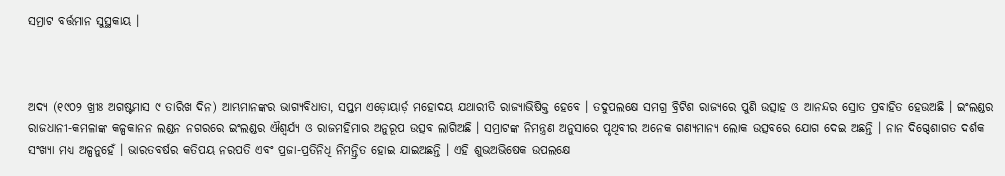ସମ୍ରାଟ ବର୍ତ୍ତମାନ ସୁସ୍ଥକାୟ ।



ଅଦ୍ୟ (୧୯୦୨ ଖ୍ରୀଃ ଅଗଷ୍ଟମାସ ୯ ତାରିଖ ଦିନ) ଆମ୍ଭମାନଙ୍କର ଭାଗ୍ୟବିଧାତା, ସପ୍ତମ ଏଡ଼ୋୟାର୍ଡ଼ ମହୋଦୟ ଯଥାରୀତି ରାଜ୍ୟାଭିଷିକ୍ତ ହେବେ । ତଦୁପଲକ୍ଷେ ସମଗ୍ର ବ୍ରିଟିଶ ରାଜ୍ୟରେ ପୁଣି ଉତ୍ସାହ ଓ ଆନନ୍ଦର ସ୍ରୋତ ପ୍ରବାହିତ ହେଉଅଛି । ଇଂଲଣ୍ଡର ରାଜଧାନୀ-କମଳାଙ୍କ କଳ୍ପକାନନ ଲଣ୍ଡନ ନଗରରେ ଇଂଲଣ୍ଡର ଐଶ୍ୱର୍ଯ୍ୟ ଓ ରାଜମହିମାର ଅନୁରୂପ ଉତ୍ସବ ଲାଗିଅଛି । ସମ୍ରାଟଙ୍କ ନିମନ୍ତ୍ରଣ ଅନୁସାରେ ପୃଥିବୀର ଅନେକ ଗଣ୍ୟମାନ୍ୟ ଲୋକ ଉତ୍ସବରେ ଯୋଗ ଦେଇ ଅଛନ୍ତି । ନାନ ଦିଗ୍ଦେଶାଗତ ଦର୍ଶକ ସଂଖ୍ୟା ମଧ୍ୟ ଅଳ୍ପନୁହେଁ । ଭାରତବର୍ଷର କତିପୟ ନରପତି ଏବଂ ପ୍ରଜା-ପ୍ରତିନିଧି ନିମନ୍ତ୍ରିତ ହୋଇ ଯାଇଅଛନ୍ତି । ଏହି ଶୁଭଅଭିଷେକ ଉପଲକ୍ଷେ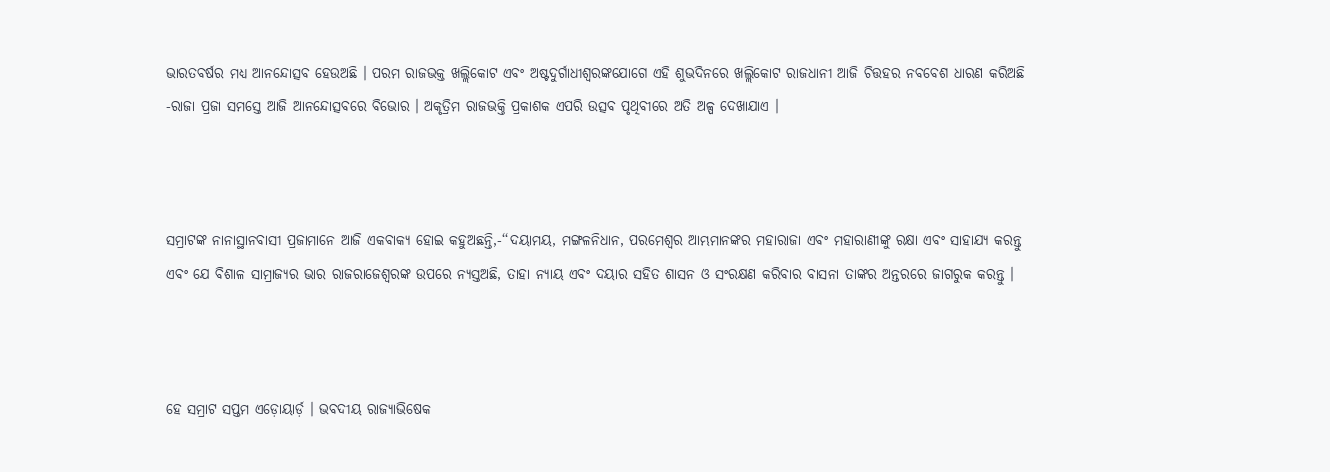ଭାରତବର୍ଷର ମଧ୍ୟ ଆନନ୍ଦୋତ୍ସବ ହେଉଅଛି । ପରମ ରାଜଭକ୍ତ ଖଲ୍ଲିକୋଟ ଏବଂ ଅଷ୍ଟଦୁର୍ଗାଧୀଶ୍ୱରଙ୍କଯୋଗେ ଏହି ଶୁଭଦିନରେ ଖଲ୍ଲିକୋଟ ରାଜଧାନୀ ଆଜି ଚିତ୍ତହର ନବବେଶ ଧାରଣ କରିଅଛି -ରାଜା ପ୍ରଜା ସମସ୍ତେ ଆଜି ଆନନ୍ଦୋତ୍ସବରେ ବିଭୋର । ଅକୃତ୍ରିମ ରାଜଭକ୍ତି ପ୍ରକାଶକ ଏପରି ଉତ୍ସବ ପୃଥିବୀରେ ଅତି ଅଳ୍ପ ଦେଖାଯାଏ ।



ସମ୍ରାଟଙ୍କ ନାନାସ୍ଥାନବାସୀ ପ୍ରଜାମାନେ ଆଜି ଏକବାକ୍ୟ ହୋଇ କହୁଅଛନ୍ତି,-‘‘ଦୟାମୟ, ମଙ୍ଗଳନିଧାନ, ପରମେଶ୍ୱର ଆମ୍ଭମାନଙ୍କର ମହାରାଜା ଏବଂ ମହାରାଣୀଙ୍କୁ ରକ୍ଷା ଏବଂ ସାହାଯ୍ୟ କରନ୍ତୁ ଏବଂ ଯେ ବିଶାଳ ସାମ୍ରାଜ୍ୟର ଭାର ରାଜରାଜେଶ୍ୱରଙ୍କ ଉପରେ ନ୍ୟସ୍ତଅଛି, ତାହା ନ୍ୟାୟ ଏବଂ ଦୟାର ସହିତ ଶାସନ ଓ ସଂରକ୍ଷଣ କରିବାର ବାସନା ତାଙ୍କର ଅନ୍ତରରେ ଜାଗରୁକ କରନ୍ତୁ ।



ହେ ସମ୍ରାଟ ସପ୍ତମ ଏଡ଼ୋୟାର୍ଡ଼ । ଭବଦୀୟ ରାଜ୍ୟାଭିଷେକ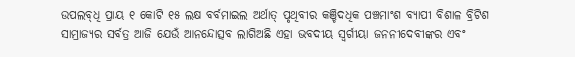ଉପଲବ୍‌ଧି ପ୍ରାୟ ୧ କୋଟି ୧୫ ଲକ୍ଷ ବର୍ବମାଇଲ ଅର୍ଥାତ୍‌ ପୃଥିବୀର କଞ୍ଚିଦଧିକ ପଞ୍ଚମାଂଶ ବ୍ୟାପୀ ବିଶାଳ ବ୍ରିଟିଶ ସାମ୍ରାଜ୍ୟର ସର୍ବତ୍ର ଆଜି ଯେଉଁ ଆନନ୍ଦୋତ୍ସବ ଲାଗିଅଛି ଏହା ଭବଦୀୟ ସ୍ୱର୍ଗୀୟା ଜନନୀଦେବୀଙ୍କର ଏବଂ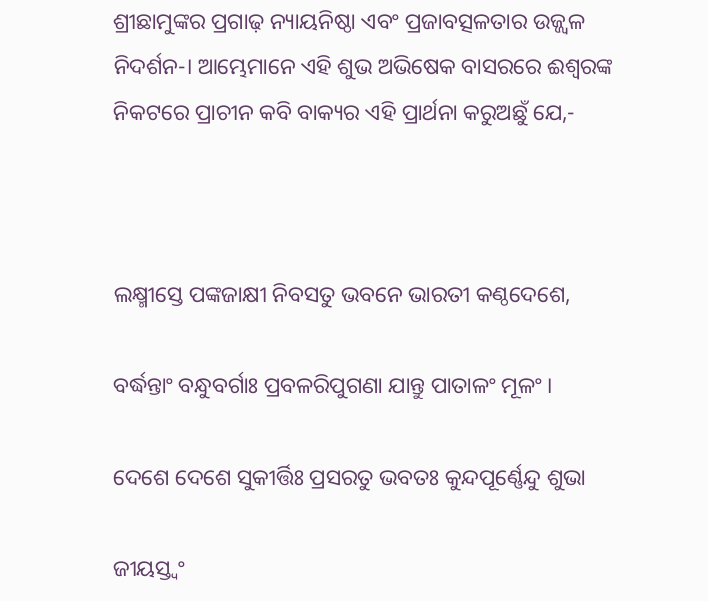ଶ୍ରୀଛାମୁଙ୍କର ପ୍ରଗାଢ଼ ନ୍ୟାୟନିଷ୍ଠା ଏବଂ ପ୍ରଜାବତ୍ସଳତାର ଉଜ୍ଜ୍ୱଳ ନିଦର୍ଶନ-। ଆମ୍ଭେମାନେ ଏହି ଶୁଭ ଅଭିଷେକ ବାସରରେ ଈଶ୍ୱରଙ୍କ ନିକଟରେ ପ୍ରାଚୀନ କବି ବାକ୍ୟର ଏହି ପ୍ରାର୍ଥନା କରୁଅଛୁଁ ଯେ,-



ଲକ୍ଷ୍ମୀସ୍ତେ ପଙ୍କଜାକ୍ଷୀ ନିବସତୁ ଭବନେ ଭାରତୀ କଣ୍ଠଦେଶେ,

ବର୍ଦ୍ଧନ୍ତାଂ ବନ୍ଧୁବର୍ଗାଃ ପ୍ରବଳରିପୁଗଣା ଯାନ୍ତୁ ପାତାଳଂ ମୂଳଂ ।

ଦେଶେ ଦେଶେ ସୁକୀର୍ତ୍ତିଃ ପ୍ରସରତୁ ଭବତଃ କୁନ୍ଦପୂର୍ଣ୍ଣେନ୍ଦୁ ଶୁଭା

ଜୀୟସ୍ତ୍ୱଂ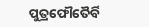ପୁତ୍ରଫୌତୈର୍ବି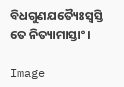ବିଧଗୁଣଯତ୍ୟୈଃସ୍ୱସ୍ତି ତେ ନିତ୍ୟାମାସ୍ତାଂ ।

Image